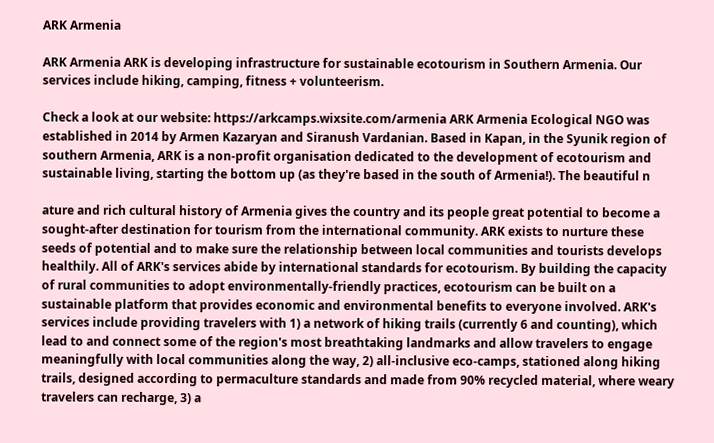ARK Armenia

ARK Armenia ARK is developing infrastructure for sustainable ecotourism in Southern Armenia. Our services include hiking, camping, fitness + volunteerism.

Check a look at our website: https://arkcamps.wixsite.com/armenia ARK Armenia Ecological NGO was established in 2014 by Armen Kazaryan and Siranush Vardanian. Based in Kapan, in the Syunik region of southern Armenia, ARK is a non-profit organisation dedicated to the development of ecotourism and sustainable living, starting the bottom up (as they're based in the south of Armenia!). The beautiful n

ature and rich cultural history of Armenia gives the country and its people great potential to become a sought-after destination for tourism from the international community. ARK exists to nurture these seeds of potential and to make sure the relationship between local communities and tourists develops healthily. All of ARK's services abide by international standards for ecotourism. By building the capacity of rural communities to adopt environmentally-friendly practices, ecotourism can be built on a sustainable platform that provides economic and environmental benefits to everyone involved. ARK's services include providing travelers with 1) a network of hiking trails (currently 6 and counting), which lead to and connect some of the region's most breathtaking landmarks and allow travelers to engage meaningfully with local communities along the way, 2) all-inclusive eco-camps, stationed along hiking trails, designed according to permaculture standards and made from 90% recycled material, where weary travelers can recharge, 3) a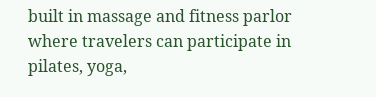built in massage and fitness parlor where travelers can participate in pilates, yoga,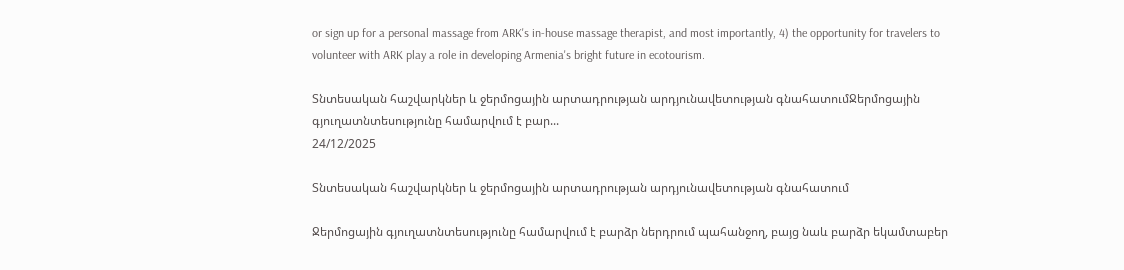or sign up for a personal massage from ARK's in-house massage therapist, and most importantly, 4) the opportunity for travelers to volunteer with ARK play a role in developing Armenia's bright future in ecotourism.

Տնտեսական հաշվարկներ և ջերմոցային արտադրության արդյունավետության գնահատումՋերմոցային գյուղատնտեսությունը համարվում է բար...
24/12/2025

Տնտեսական հաշվարկներ և ջերմոցային արտադրության արդյունավետության գնահատում

Ջերմոցային գյուղատնտեսությունը համարվում է բարձր ներդրում պահանջող, բայց նաև բարձր եկամտաբեր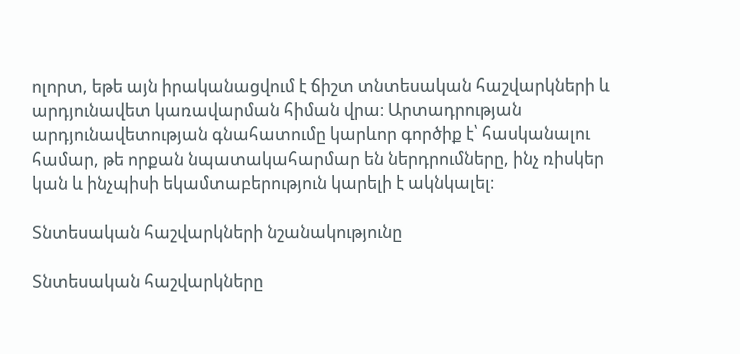ոլորտ, եթե այն իրականացվում է ճիշտ տնտեսական հաշվարկների և արդյունավետ կառավարման հիման վրա։ Արտադրության արդյունավետության գնահատումը կարևոր գործիք է՝ հասկանալու համար, թե որքան նպատակահարմար են ներդրումները, ինչ ռիսկեր կան և ինչպիսի եկամտաբերություն կարելի է ակնկալել։

Տնտեսական հաշվարկների նշանակությունը

Տնտեսական հաշվարկները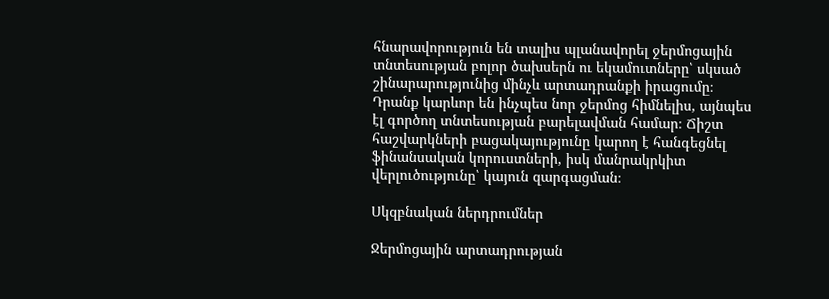հնարավորություն են տալիս պլանավորել ջերմոցային տնտեսության բոլոր ծախսերն ու եկամուտները՝ սկսած շինարարությունից մինչև արտադրանքի իրացումը։ Դրանք կարևոր են ինչպես նոր ջերմոց հիմնելիս, այնպես էլ գործող տնտեսության բարելավման համար։ Ճիշտ հաշվարկների բացակայությունը կարող է հանգեցնել ֆինանսական կորուստների, իսկ մանրակրկիտ վերլուծությունը՝ կայուն զարգացման։

Սկզբնական ներդրումներ

Ջերմոցային արտադրության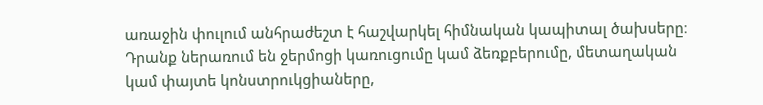առաջին փուլում անհրաժեշտ է հաշվարկել հիմնական կապիտալ ծախսերը։ Դրանք ներառում են ջերմոցի կառուցումը կամ ձեռքբերումը, մետաղական կամ փայտե կոնստրուկցիաները,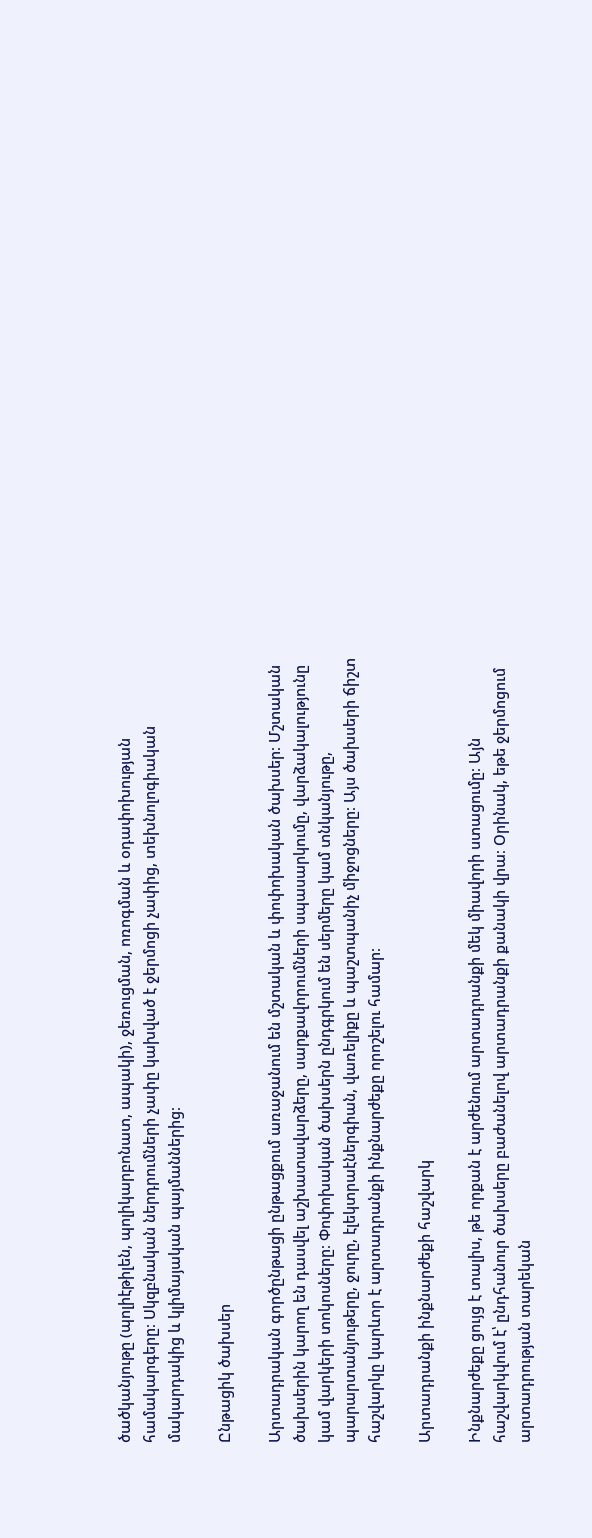ծածկանյութը (պոլիէթիլեն, պոլիկարբոնատ, ապակի), ջեռուցման, ոռոգման և օդափոխության համակարգերը։ Սկզբնական ներդրումների չափը կախված է ջերմոցի չափից, տեխնոլոգիական մակարդակից և կլիմայական պայմաններից։

Ընթացիկ ծախսեր

Արտադրական գործընթացի ընթացքում առաջանում են մշտական և փոփոխական ծախսեր։ Մշտական ծախսերին կարող են դասվել աշխատավարձերը, սարքավորումների սպասարկումը, վարձակալությունը կամ վարկերի տոկոսները։ Փոփոխական ծախսերն ընդգրկում են սերմերը կամ տնկանյութը, պարարտանյութերը, ջուրը, էլեկտրաէներգիան, վառելիքը և պաշտպանիչ միջոցները։ Այս ծախսերի ճիշտ հաշվարկը կարևոր է արտադրանքի ինքնարժեքը որոշելու համար։

Արտադրանքի ինքնարժեքի հաշվարկ

Ինքնարժեքը ցույց է տալիս, թե որքան է արժենում արտադրանքի մեկ միավորի ստացումը։ Այն հաշվարկվում է՝ ընդհանուր ծախսերը բաժանելով արտադրանքի քանակի վրա։ Օրինակ, եթե ջերմոցում արտադրության տարեկան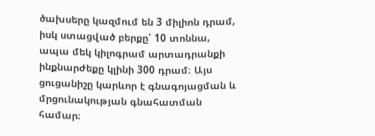ծախսերը կազմում են 3 միլիոն դրամ, իսկ ստացված բերքը՝ 10 տոննա, ապա մեկ կիլոգրամ արտադրանքի ինքնարժեքը կլինի 300 դրամ։ Այս ցուցանիշը կարևոր է գնագոյացման և մրցունակության գնահատման համար։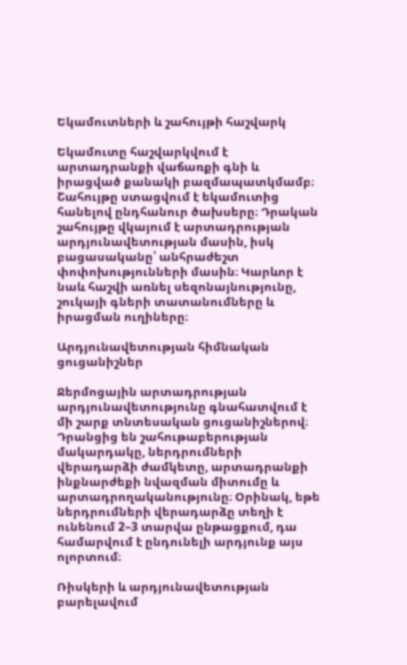Եկամուտների և շահույթի հաշվարկ

Եկամուտը հաշվարկվում է արտադրանքի վաճառքի գնի և իրացված քանակի բազմապատկմամբ։ Շահույթը ստացվում է եկամուտից հանելով ընդհանուր ծախսերը։ Դրական շահույթը վկայում է արտադրության արդյունավետության մասին, իսկ բացասականը՝ անհրաժեշտ փոփոխությունների մասին։ Կարևոր է նաև հաշվի առնել սեզոնայնությունը, շուկայի գների տատանումները և իրացման ուղիները։

Արդյունավետության հիմնական ցուցանիշներ

Ջերմոցային արտադրության արդյունավետությունը գնահատվում է մի շարք տնտեսական ցուցանիշներով։ Դրանցից են շահութաբերության մակարդակը, ներդրումների վերադարձի ժամկետը, արտադրանքի ինքնարժեքի նվազման միտումը և արտադրողականությունը։ Օրինակ, եթե ներդրումների վերադարձը տեղի է ունենում 2–3 տարվա ընթացքում, դա համարվում է ընդունելի արդյունք այս ոլորտում։

Ռիսկերի և արդյունավետության բարելավում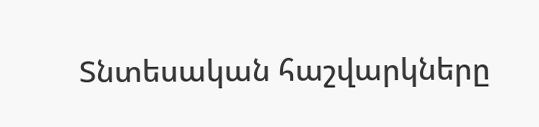Տնտեսական հաշվարկները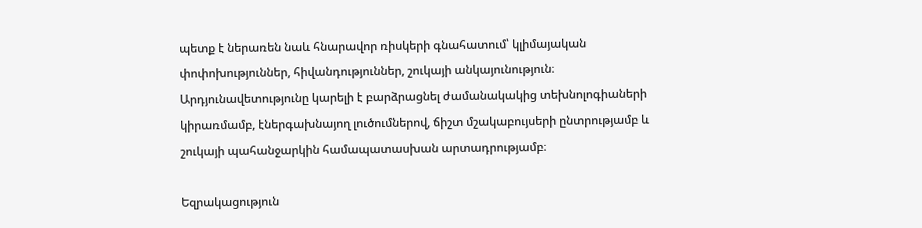պետք է ներառեն նաև հնարավոր ռիսկերի գնահատում՝ կլիմայական փոփոխություններ, հիվանդություններ, շուկայի անկայունություն։ Արդյունավետությունը կարելի է բարձրացնել ժամանակակից տեխնոլոգիաների կիրառմամբ, էներգախնայող լուծումներով, ճիշտ մշակաբույսերի ընտրությամբ և շուկայի պահանջարկին համապատասխան արտադրությամբ։

Եզրակացություն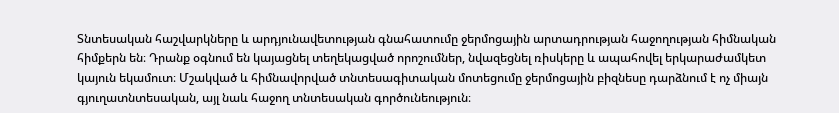Տնտեսական հաշվարկները և արդյունավետության գնահատումը ջերմոցային արտադրության հաջողության հիմնական հիմքերն են։ Դրանք օգնում են կայացնել տեղեկացված որոշումներ, նվազեցնել ռիսկերը և ապահովել երկարաժամկետ կայուն եկամուտ։ Մշակված և հիմնավորված տնտեսագիտական մոտեցումը ջերմոցային բիզնեսը դարձնում է ոչ միայն գյուղատնտեսական, այլ նաև հաջող տնտեսական գործունեություն։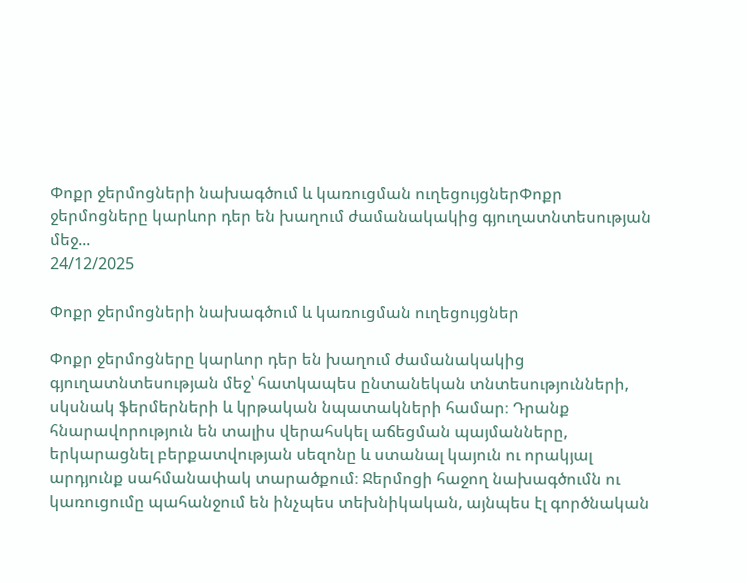Փոքր ջերմոցների նախագծում և կառուցման ուղեցույցներՓոքր ջերմոցները կարևոր դեր են խաղում ժամանակակից գյուղատնտեսության մեջ...
24/12/2025

Փոքր ջերմոցների նախագծում և կառուցման ուղեցույցներ

Փոքր ջերմոցները կարևոր դեր են խաղում ժամանակակից գյուղատնտեսության մեջ՝ հատկապես ընտանեկան տնտեսությունների, սկսնակ ֆերմերների և կրթական նպատակների համար։ Դրանք հնարավորություն են տալիս վերահսկել աճեցման պայմանները, երկարացնել բերքատվության սեզոնը և ստանալ կայուն ու որակյալ արդյունք սահմանափակ տարածքում։ Ջերմոցի հաջող նախագծումն ու կառուցումը պահանջում են ինչպես տեխնիկական, այնպես էլ գործնական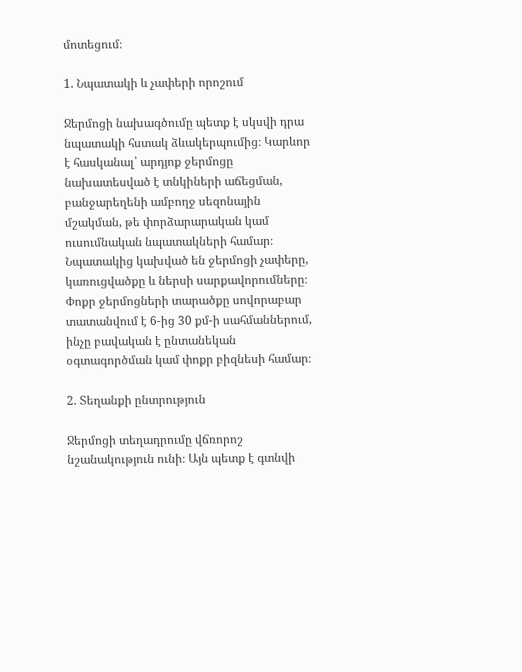մոտեցում։

1. Նպատակի և չափերի որոշում

Ջերմոցի նախագծումը պետք է սկսվի դրա նպատակի հստակ ձևակերպումից։ Կարևոր է հասկանալ՝ արդյոք ջերմոցը նախատեսված է տնկիների աճեցման, բանջարեղենի ամբողջ սեզոնային մշակման, թե փորձարարական կամ ուսումնական նպատակների համար։ Նպատակից կախված են ջերմոցի չափերը, կառուցվածքը և ներսի սարքավորումները։ Փոքր ջերմոցների տարածքը սովորաբար տատանվում է 6-ից 30 քմ-ի սահմաններում, ինչը բավական է ընտանեկան օգտագործման կամ փոքր բիզնեսի համար։

2. Տեղանքի ընտրություն

Ջերմոցի տեղադրումը վճռորոշ նշանակություն ունի։ Այն պետք է գտնվի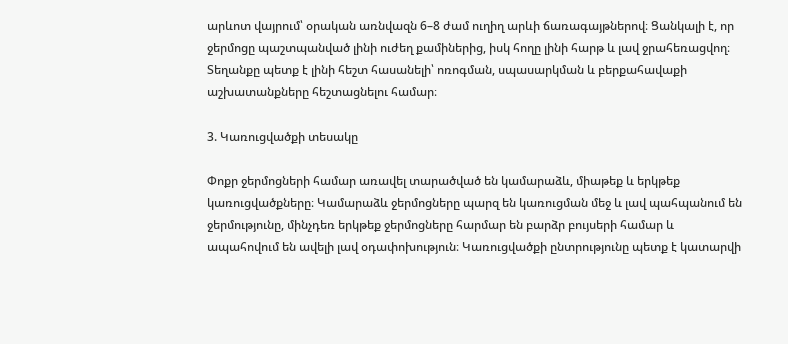արևոտ վայրում՝ օրական առնվազն 6–8 ժամ ուղիղ արևի ճառագայթներով։ Ցանկալի է, որ ջերմոցը պաշտպանված լինի ուժեղ քամիներից, իսկ հողը լինի հարթ և լավ ջրահեռացվող։ Տեղանքը պետք է լինի հեշտ հասանելի՝ ոռոգման, սպասարկման և բերքահավաքի աշխատանքները հեշտացնելու համար։

3. Կառուցվածքի տեսակը

Փոքր ջերմոցների համար առավել տարածված են կամարաձև, միաթեք և երկթեք կառուցվածքները։ Կամարաձև ջերմոցները պարզ են կառուցման մեջ և լավ պահպանում են ջերմությունը, մինչդեռ երկթեք ջերմոցները հարմար են բարձր բույսերի համար և ապահովում են ավելի լավ օդափոխություն։ Կառուցվածքի ընտրությունը պետք է կատարվի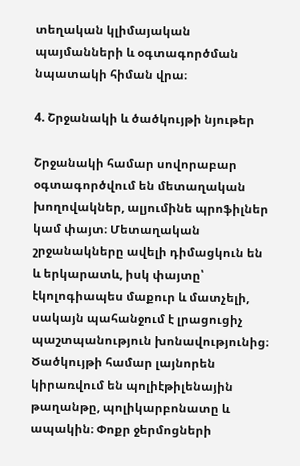տեղական կլիմայական պայմանների և օգտագործման նպատակի հիման վրա։

4. Շրջանակի և ծածկույթի նյութեր

Շրջանակի համար սովորաբար օգտագործվում են մետաղական խողովակներ, ալյումինե պրոֆիլներ կամ փայտ։ Մետաղական շրջանակները ավելի դիմացկուն են և երկարատև, իսկ փայտը՝ էկոլոգիապես մաքուր և մատչելի, սակայն պահանջում է լրացուցիչ պաշտպանություն խոնավությունից։ Ծածկույթի համար լայնորեն կիրառվում են պոլիէթիլենային թաղանթը, պոլիկարբոնատը և ապակին։ Փոքր ջերմոցների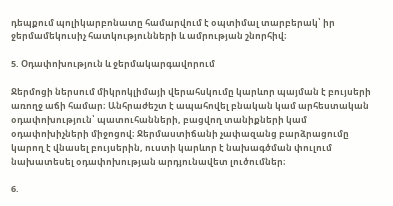դեպքում պոլիկարբոնատը համարվում է օպտիմալ տարբերակ՝ իր ջերմամեկուսիչ հատկությունների և ամրության շնորհիվ։

5. Օդափոխություն և ջերմակարգավորում

Ջերմոցի ներսում միկրոկլիմայի վերահսկումը կարևոր պայման է բույսերի առողջ աճի համար։ Անհրաժեշտ է ապահովել բնական կամ արհեստական օդափոխություն՝ պատուհանների, բացվող տանիքների կամ օդափոխիչների միջոցով։ Ջերմաստիճանի չափազանց բարձրացումը կարող է վնասել բույսերին, ուստի կարևոր է նախագծման փուլում նախատեսել օդափոխության արդյունավետ լուծումներ։

6.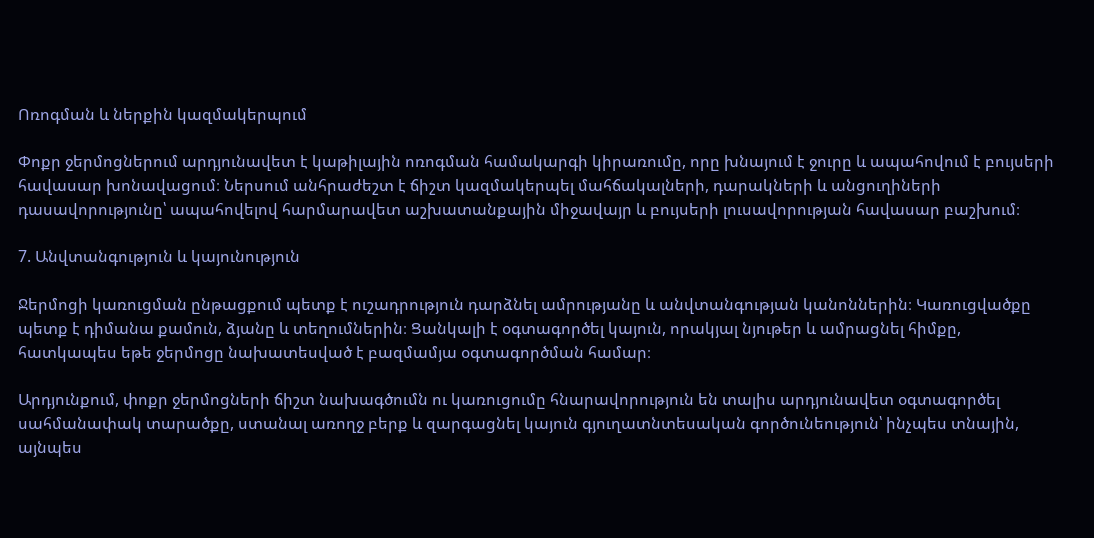Ոռոգման և ներքին կազմակերպում

Փոքր ջերմոցներում արդյունավետ է կաթիլային ոռոգման համակարգի կիրառումը, որը խնայում է ջուրը և ապահովում է բույսերի հավասար խոնավացում։ Ներսում անհրաժեշտ է ճիշտ կազմակերպել մահճակալների, դարակների և անցուղիների դասավորությունը՝ ապահովելով հարմարավետ աշխատանքային միջավայր և բույսերի լուսավորության հավասար բաշխում։

7. Անվտանգություն և կայունություն

Ջերմոցի կառուցման ընթացքում պետք է ուշադրություն դարձնել ամրությանը և անվտանգության կանոններին։ Կառուցվածքը պետք է դիմանա քամուն, ձյանը և տեղումներին։ Ցանկալի է օգտագործել կայուն, որակյալ նյութեր և ամրացնել հիմքը, հատկապես եթե ջերմոցը նախատեսված է բազմամյա օգտագործման համար։

Արդյունքում, փոքր ջերմոցների ճիշտ նախագծումն ու կառուցումը հնարավորություն են տալիս արդյունավետ օգտագործել սահմանափակ տարածքը, ստանալ առողջ բերք և զարգացնել կայուն գյուղատնտեսական գործունեություն՝ ինչպես տնային, այնպես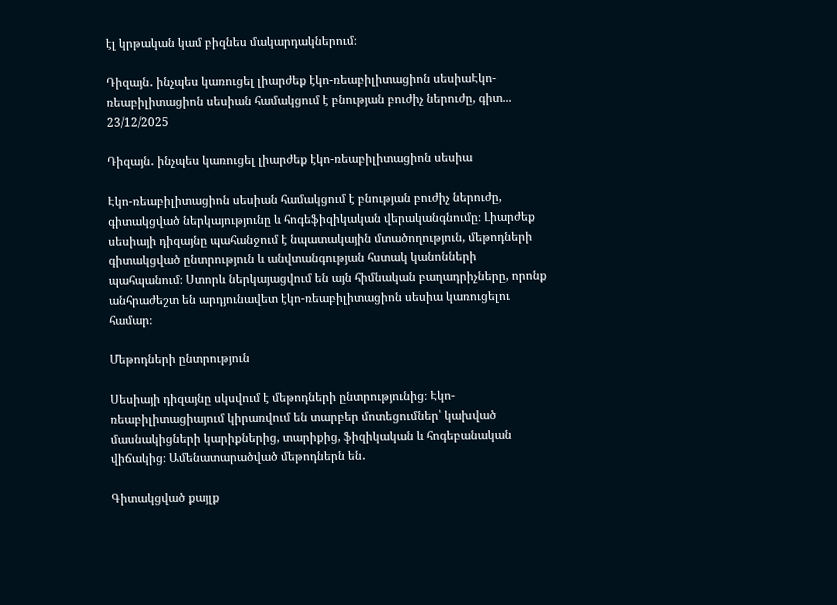էլ կրթական կամ բիզնես մակարդակներում։

Դիզայն․ ինչպես կառուցել լիարժեք էկո-ռեաբիլիտացիոն սեսիաԷկո-ռեաբիլիտացիոն սեսիան համակցում է բնության բուժիչ ներուժը, գիտ...
23/12/2025

Դիզայն․ ինչպես կառուցել լիարժեք էկո-ռեաբիլիտացիոն սեսիա

Էկո-ռեաբիլիտացիոն սեսիան համակցում է բնության բուժիչ ներուժը, գիտակցված ներկայությունը և հոգեֆիզիկական վերականգնումը։ Լիարժեք սեսիայի դիզայնը պահանջում է նպատակային մտածողություն, մեթոդների գիտակցված ընտրություն և անվտանգության հստակ կանոնների պահպանում։ Ստորև ներկայացվում են այն հիմնական բաղադրիչները, որոնք անհրաժեշտ են արդյունավետ էկո-ռեաբիլիտացիոն սեսիա կառուցելու համար։

Մեթոդների ընտրություն

Սեսիայի դիզայնը սկսվում է մեթոդների ընտրությունից։ Էկո-ռեաբիլիտացիայում կիրառվում են տարբեր մոտեցումներ՝ կախված մասնակիցների կարիքներից, տարիքից, ֆիզիկական և հոգեբանական վիճակից։ Ամենատարածված մեթոդներն են․

Գիտակցված քայլք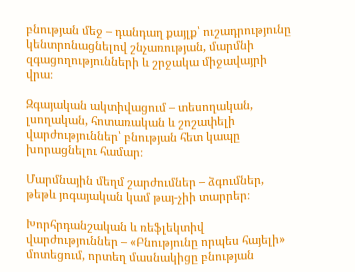բնության մեջ – դանդաղ քայլք՝ ուշադրությունը կենտրոնացնելով շնչառության, մարմնի զգացողությունների և շրջակա միջավայրի վրա։

Զգայական ակտիվացում – տեսողական, լսողական, հոտառական և շոշափելի վարժություններ՝ բնության հետ կապը խորացնելու համար։

Մարմնային մեղմ շարժումներ – ձգումներ, թեթև յոգայական կամ թայ-չիի տարրեր։

Խորհրդանշական և ռեֆլեկտիվ վարժություններ – «Բնությունը որպես հայելի» մոտեցում, որտեղ մասնակիցը բնության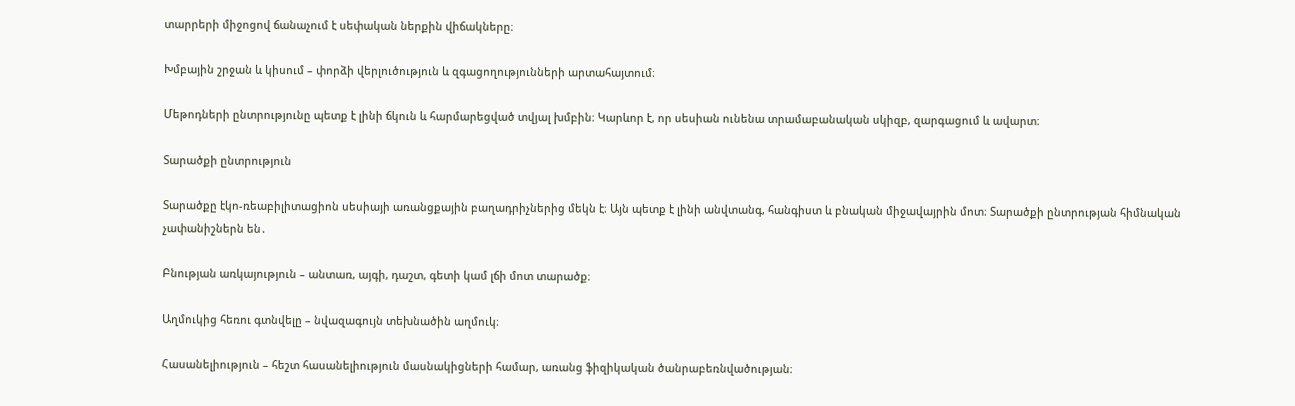տարրերի միջոցով ճանաչում է սեփական ներքին վիճակները։

Խմբային շրջան և կիսում – փորձի վերլուծություն և զգացողությունների արտահայտում։

Մեթոդների ընտրությունը պետք է լինի ճկուն և հարմարեցված տվյալ խմբին։ Կարևոր է, որ սեսիան ունենա տրամաբանական սկիզբ, զարգացում և ավարտ։

Տարածքի ընտրություն

Տարածքը էկո-ռեաբիլիտացիոն սեսիայի առանցքային բաղադրիչներից մեկն է։ Այն պետք է լինի անվտանգ, հանգիստ և բնական միջավայրին մոտ։ Տարածքի ընտրության հիմնական չափանիշներն են․

Բնության առկայություն – անտառ, այգի, դաշտ, գետի կամ լճի մոտ տարածք։

Աղմուկից հեռու գտնվելը – նվազագույն տեխնածին աղմուկ։

Հասանելիություն – հեշտ հասանելիություն մասնակիցների համար, առանց ֆիզիկական ծանրաբեռնվածության։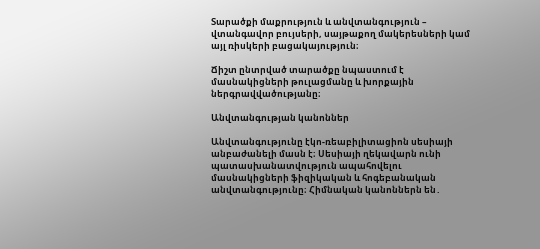Տարածքի մաքրություն և անվտանգություն – վտանգավոր բույսերի, սայթաքող մակերեսների կամ այլ ռիսկերի բացակայություն։

Ճիշտ ընտրված տարածքը նպաստում է մասնակիցների թուլացմանը և խորքային ներգրավվածությանը։

Անվտանգության կանոններ

Անվտանգությունը էկո-ռեաբիլիտացիոն սեսիայի անբաժանելի մասն է։ Սեսիայի ղեկավարն ունի պատասխանատվություն ապահովելու մասնակիցների ֆիզիկական և հոգեբանական անվտանգությունը։ Հիմնական կանոններն են․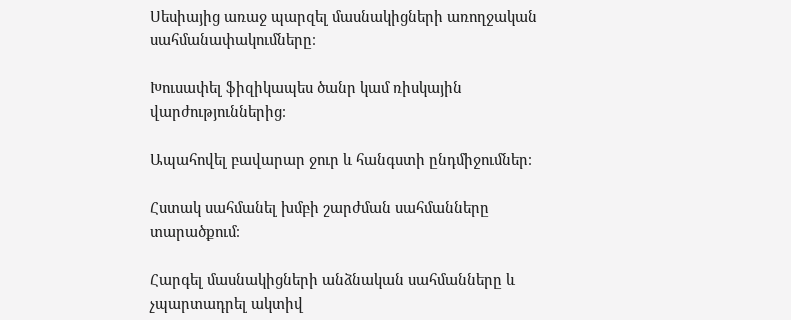Սեսիայից առաջ պարզել մասնակիցների առողջական սահմանափակումները։

Խուսափել ֆիզիկապես ծանր կամ ռիսկային վարժություններից։

Ապահովել բավարար ջուր և հանգստի ընդմիջումներ։

Հստակ սահմանել խմբի շարժման սահմանները տարածքում։

Հարգել մասնակիցների անձնական սահմանները և չպարտադրել ակտիվ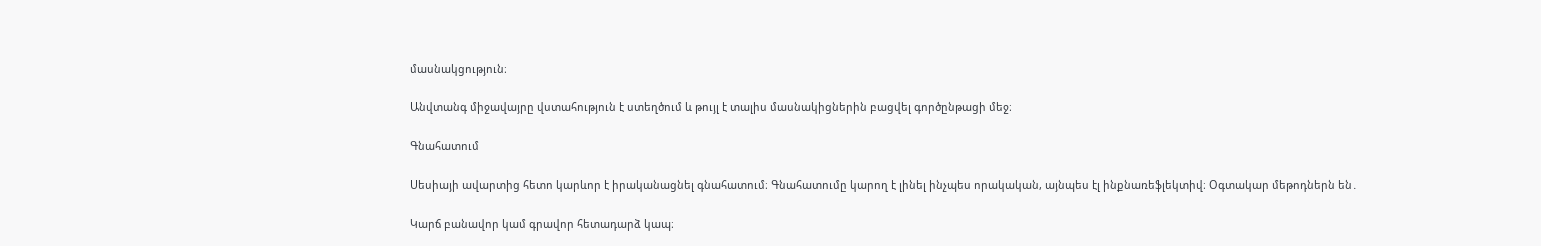մասնակցություն։

Անվտանգ միջավայրը վստահություն է ստեղծում և թույլ է տալիս մասնակիցներին բացվել գործընթացի մեջ։

Գնահատում

Սեսիայի ավարտից հետո կարևոր է իրականացնել գնահատում։ Գնահատումը կարող է լինել ինչպես որակական, այնպես էլ ինքնառեֆլեկտիվ։ Օգտակար մեթոդներն են․

Կարճ բանավոր կամ գրավոր հետադարձ կապ։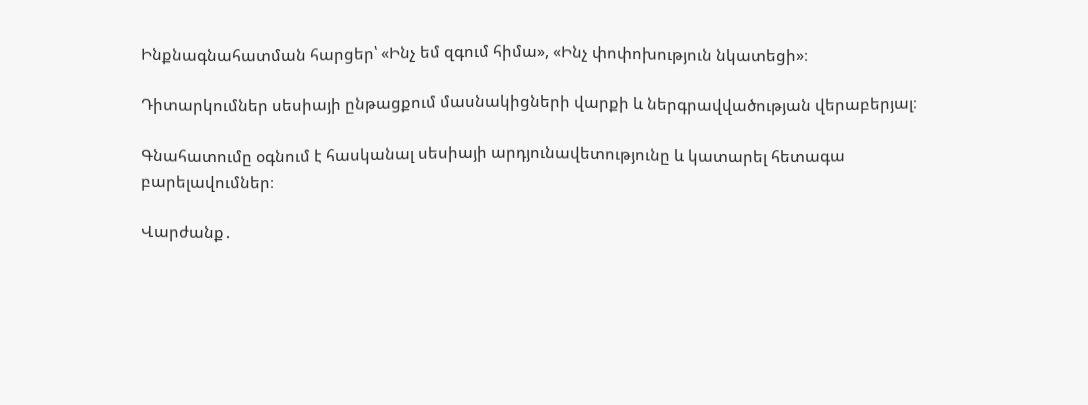Ինքնագնահատման հարցեր՝ «Ինչ եմ զգում հիմա», «Ինչ փոփոխություն նկատեցի»։

Դիտարկումներ սեսիայի ընթացքում մասնակիցների վարքի և ներգրավվածության վերաբերյալ։

Գնահատումը օգնում է հասկանալ սեսիայի արդյունավետությունը և կատարել հետագա բարելավումներ։

Վարժանք․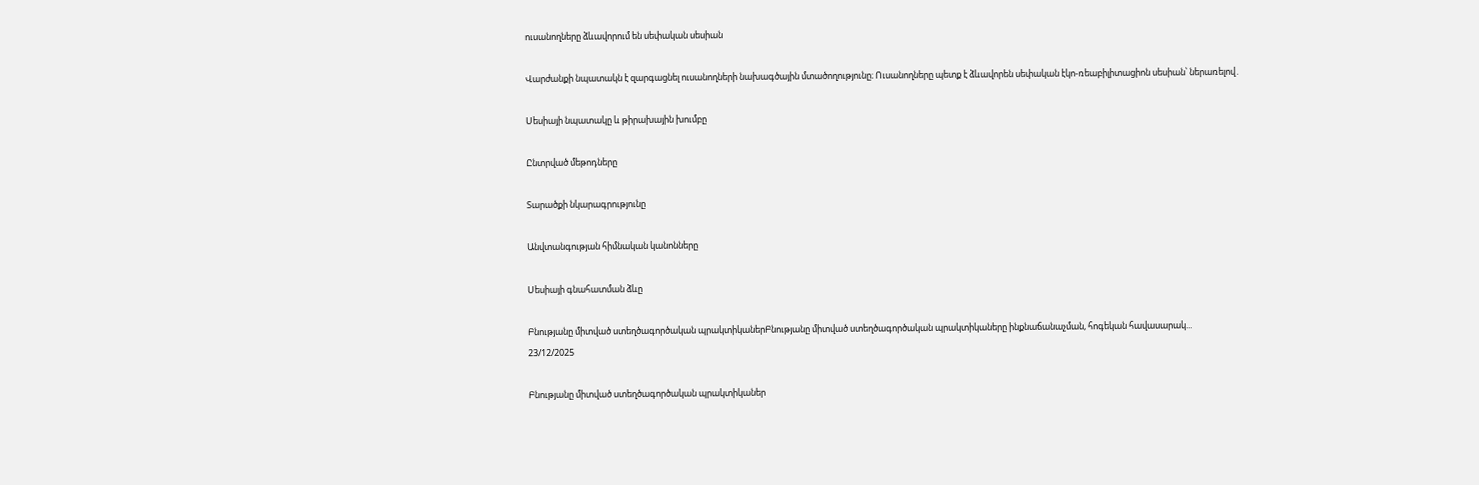ուսանողները ձևավորում են սեփական սեսիան

Վարժանքի նպատակն է զարգացնել ուսանողների նախագծային մտածողությունը։ Ուսանողները պետք է ձևավորեն սեփական էկո-ռեաբիլիտացիոն սեսիան՝ ներառելով․

Սեսիայի նպատակը և թիրախային խումբը

Ընտրված մեթոդները

Տարածքի նկարագրությունը

Անվտանգության հիմնական կանոնները

Սեսիայի գնահատման ձևը

Բնությանը միտված ստեղծագործական պրակտիկաներԲնությանը միտված ստեղծագործական պրակտիկաները ինքնաճանաչման, հոգեկան հավասարակ...
23/12/2025

Բնությանը միտված ստեղծագործական պրակտիկաներ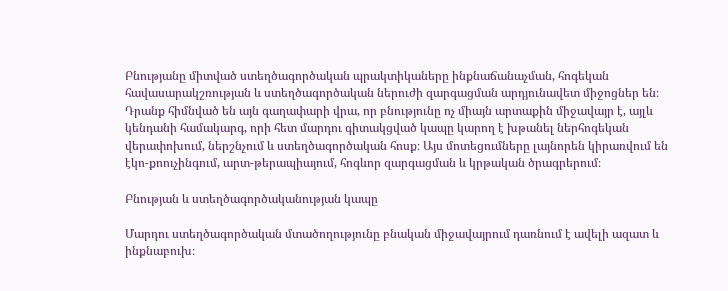Բնությանը միտված ստեղծագործական պրակտիկաները ինքնաճանաչման, հոգեկան հավասարակշռության և ստեղծագործական ներուժի զարգացման արդյունավետ միջոցներ են։ Դրանք հիմնված են այն գաղափարի վրա, որ բնությունը ոչ միայն արտաքին միջավայր է, այլև կենդանի համակարգ, որի հետ մարդու գիտակցված կապը կարող է խթանել ներհոգեկան վերափոխում, ներշնչում և ստեղծագործական հոսք։ Այս մոտեցումները լայնորեն կիրառվում են էկո-քոուչինգում, արտ-թերապիայում, հոգևոր զարգացման և կրթական ծրագրերում։

Բնության և ստեղծագործականության կապը

Մարդու ստեղծագործական մտածողությունը բնական միջավայրում դառնում է ավելի ազատ և ինքնաբուխ։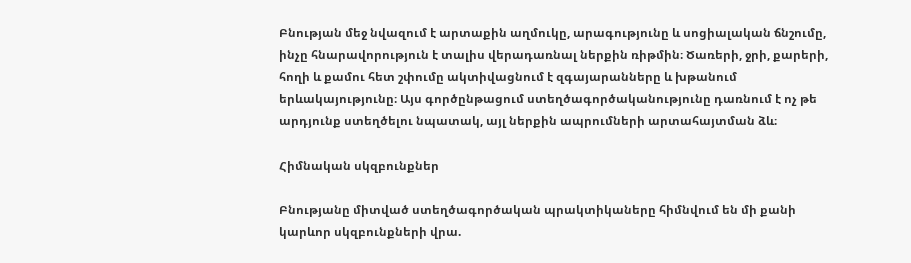Բնության մեջ նվազում է արտաքին աղմուկը, արագությունը և սոցիալական ճնշումը, ինչը հնարավորություն է տալիս վերադառնալ ներքին ռիթմին։ Ծառերի, ջրի, քարերի, հողի և քամու հետ շփումը ակտիվացնում է զգայարանները և խթանում երևակայությունը։ Այս գործընթացում ստեղծագործականությունը դառնում է ոչ թե արդյունք ստեղծելու նպատակ, այլ ներքին ապրումների արտահայտման ձև։

Հիմնական սկզբունքներ

Բնությանը միտված ստեղծագործական պրակտիկաները հիմնվում են մի քանի կարևոր սկզբունքների վրա.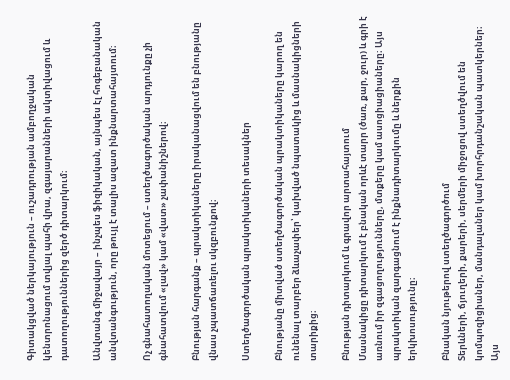Գիտակցված ներկայություն – ուշադրության ամբողջական կենտրոնացում տվյալ պահի վրա, զգայարանների ակտիվացում և դատողություններից զերծ դիտարկում։

Անվտանգ միջավայր – ինչպես ֆիզիկական, այնպես էլ հոգեբանական անվտանգություն, որը թույլ է տալիս ազատ ինքնարտահայտում։

Ոչ գնահատողական մոտեցում – ստեղծագործական արդյունքը չի գնահատվում «լավ» կամ «վատ» չափանիշներով։

Բնության հարգանք – պրակտիկաները իրականացվում են բնությանը վնաս չպատճառելու սկզբունքով։

Ստեղծագործական պրակտիկաների տեսակներ

Բնությանը միտված ստեղծագործական պրակտիկաները կարող են ունենալ տարբեր ձևաչափեր՝ կախված նպատակից և մասնակիցների տարիքից։

Բնության դիտարկում և գրավոր արտահայտում
Մասնակիցը դիտարկում է բնական որևէ տարր (ծառ, քար, ջուր) և գրի է առնում իր զգացողությունները, մտքերը կամ ասոցիացիաները։ Այս պրակտիկան զարգացնում է ինքնադիտարկումը և ներքին երկխոսությունը։

Բնական նյութերով ստեղծագործում
Տերևների, ճյուղերի, քարերի, սերմերի միջոցով ստեղծվում են կոմպոզիցիաներ, մանդալաներ կամ խորհրդանշական պատկերներ։ Այս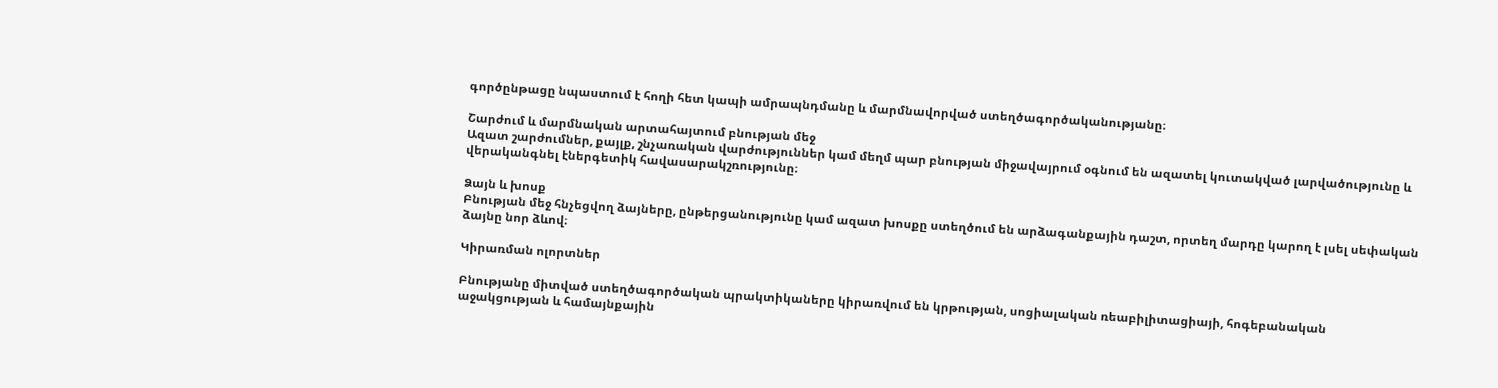գործընթացը նպաստում է հողի հետ կապի ամրապնդմանը և մարմնավորված ստեղծագործականությանը։

Շարժում և մարմնական արտահայտում բնության մեջ
Ազատ շարժումներ, քայլք, շնչառական վարժություններ կամ մեղմ պար բնության միջավայրում օգնում են ազատել կուտակված լարվածությունը և վերականգնել էներգետիկ հավասարակշռությունը։

Ձայն և խոսք
Բնության մեջ հնչեցվող ձայները, ընթերցանությունը կամ ազատ խոսքը ստեղծում են արձագանքային դաշտ, որտեղ մարդը կարող է լսել սեփական ձայնը նոր ձևով։

Կիրառման ոլորտներ

Բնությանը միտված ստեղծագործական պրակտիկաները կիրառվում են կրթության, սոցիալական ռեաբիլիտացիայի, հոգեբանական աջակցության և համայնքային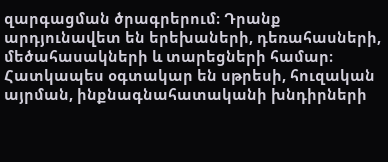զարգացման ծրագրերում։ Դրանք արդյունավետ են երեխաների, դեռահասների, մեծահասակների և տարեցների համար։ Հատկապես օգտակար են սթրեսի, հուզական այրման, ինքնագնահատականի խնդիրների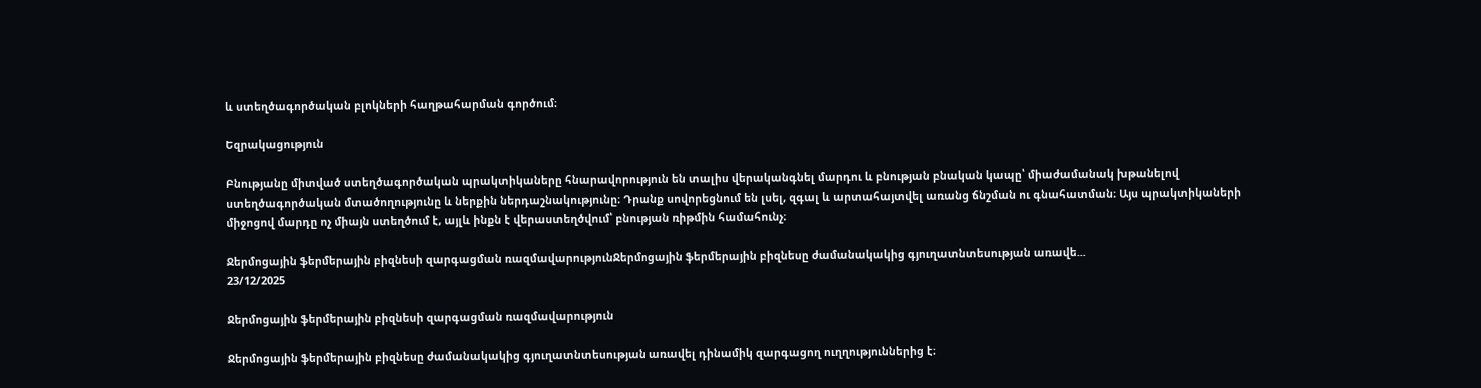և ստեղծագործական բլոկների հաղթահարման գործում։

Եզրակացություն

Բնությանը միտված ստեղծագործական պրակտիկաները հնարավորություն են տալիս վերականգնել մարդու և բնության բնական կապը՝ միաժամանակ խթանելով ստեղծագործական մտածողությունը և ներքին ներդաշնակությունը։ Դրանք սովորեցնում են լսել, զգալ և արտահայտվել առանց ճնշման ու գնահատման։ Այս պրակտիկաների միջոցով մարդը ոչ միայն ստեղծում է, այլև ինքն է վերաստեղծվում՝ բնության ռիթմին համահունչ։

Ջերմոցային ֆերմերային բիզնեսի զարգացման ռազմավարությունՋերմոցային ֆերմերային բիզնեսը ժամանակակից գյուղատնտեսության առավե...
23/12/2025

Ջերմոցային ֆերմերային բիզնեսի զարգացման ռազմավարություն

Ջերմոցային ֆերմերային բիզնեսը ժամանակակից գյուղատնտեսության առավել դինամիկ զարգացող ուղղություններից է։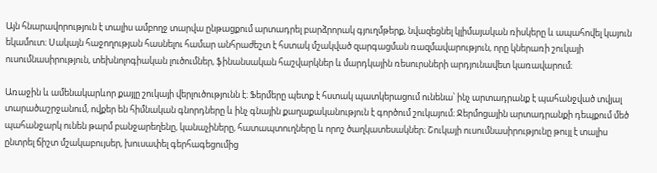Այն հնարավորություն է տալիս ամբողջ տարվա ընթացքում արտադրել բարձրորակ գյուղմթերք, նվազեցնել կլիմայական ռիսկերը և ապահովել կայուն եկամուտ։ Սակայն հաջողության հասնելու համար անհրաժեշտ է հստակ մշակված զարգացման ռազմավարություն, որը կներառի շուկայի ուսումնասիրություն, տեխնոլոգիական լուծումներ, ֆինանսական հաշվարկներ և մարդկային ռեսուրսների արդյունավետ կառավարում։

Առաջին և ամենակարևոր քայլը շուկայի վերլուծությունն է։ Ֆերմերը պետք է հստակ պատկերացում ունենա՝ ինչ արտադրանք է պահանջված տվյալ տարածաշրջանում, ովքեր են հիմնական գնորդները և ինչ գնային քաղաքականություն է գործում շուկայում։ Ջերմոցային արտադրանքի դեպքում մեծ պահանջարկ ունեն թարմ բանջարեղենը, կանաչիները, հատապտուղները և որոշ ծաղկատեսակներ։ Շուկայի ուսումնասիրությունը թույլ է տալիս ընտրել ճիշտ մշակաբույսեր, խուսափել գերհագեցումից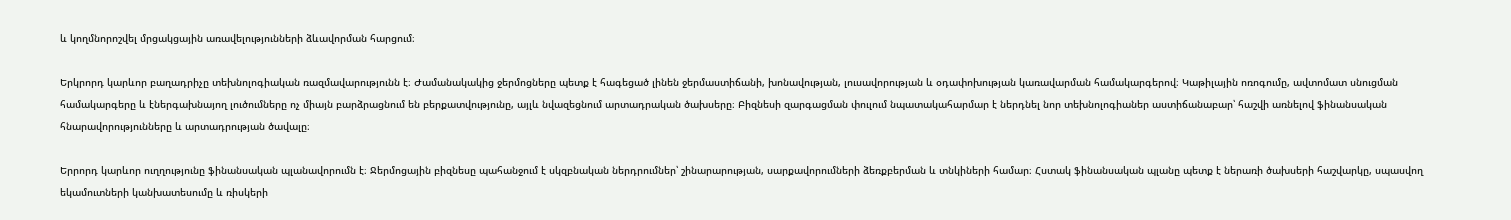և կողմնորոշվել մրցակցային առավելությունների ձևավորման հարցում։

Երկրորդ կարևոր բաղադրիչը տեխնոլոգիական ռազմավարությունն է։ Ժամանակակից ջերմոցները պետք է հագեցած լինեն ջերմաստիճանի, խոնավության, լուսավորության և օդափոխության կառավարման համակարգերով։ Կաթիլային ոռոգումը, ավտոմատ սնուցման համակարգերը և էներգախնայող լուծումները ոչ միայն բարձրացնում են բերքատվությունը, այլև նվազեցնում արտադրական ծախսերը։ Բիզնեսի զարգացման փուլում նպատակահարմար է ներդնել նոր տեխնոլոգիաներ աստիճանաբար՝ հաշվի առնելով ֆինանսական հնարավորությունները և արտադրության ծավալը։

Երրորդ կարևոր ուղղությունը ֆինանսական պլանավորումն է։ Ջերմոցային բիզնեսը պահանջում է սկզբնական ներդրումներ՝ շինարարության, սարքավորումների ձեռքբերման և տնկիների համար։ Հստակ ֆինանսական պլանը պետք է ներառի ծախսերի հաշվարկը, սպասվող եկամուտների կանխատեսումը և ռիսկերի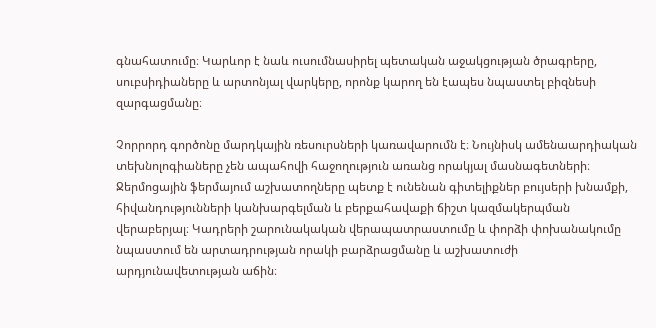գնահատումը։ Կարևոր է նաև ուսումնասիրել պետական աջակցության ծրագրերը, սուբսիդիաները և արտոնյալ վարկերը, որոնք կարող են էապես նպաստել բիզնեսի զարգացմանը։

Չորրորդ գործոնը մարդկային ռեսուրսների կառավարումն է։ Նույնիսկ ամենաարդիական տեխնոլոգիաները չեն ապահովի հաջողություն առանց որակյալ մասնագետների։ Ջերմոցային ֆերմայում աշխատողները պետք է ունենան գիտելիքներ բույսերի խնամքի, հիվանդությունների կանխարգելման և բերքահավաքի ճիշտ կազմակերպման վերաբերյալ։ Կադրերի շարունակական վերապատրաստումը և փորձի փոխանակումը նպաստում են արտադրության որակի բարձրացմանը և աշխատուժի արդյունավետության աճին։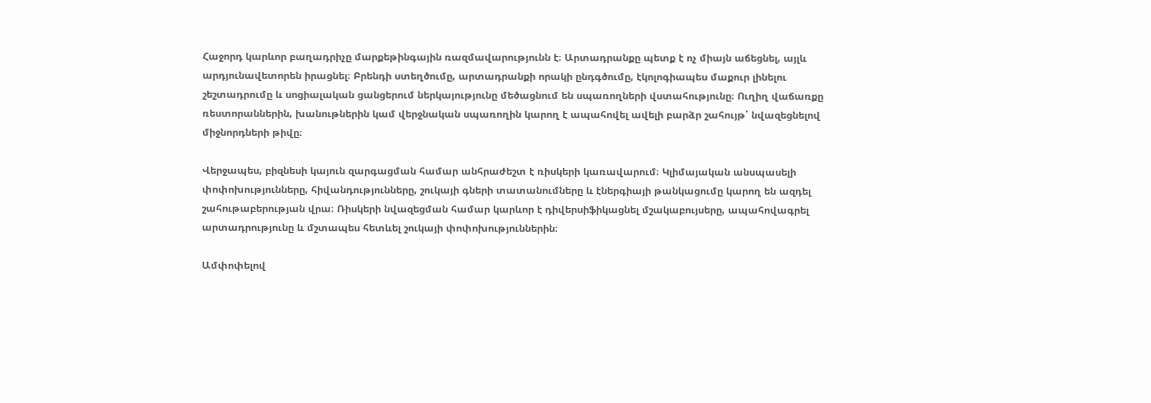Հաջորդ կարևոր բաղադրիչը մարքեթինգային ռազմավարությունն է։ Արտադրանքը պետք է ոչ միայն աճեցնել, այլև արդյունավետորեն իրացնել։ Բրենդի ստեղծումը, արտադրանքի որակի ընդգծումը, էկոլոգիապես մաքուր լինելու շեշտադրումը և սոցիալական ցանցերում ներկայությունը մեծացնում են սպառողների վստահությունը։ Ուղիղ վաճառքը ռեստորաններին, խանութներին կամ վերջնական սպառողին կարող է ապահովել ավելի բարձր շահույթ՝ նվազեցնելով միջնորդների թիվը։

Վերջապես, բիզնեսի կայուն զարգացման համար անհրաժեշտ է ռիսկերի կառավարում։ Կլիմայական անսպասելի փոփոխությունները, հիվանդությունները, շուկայի գների տատանումները և էներգիայի թանկացումը կարող են ազդել շահութաբերության վրա։ Ռիսկերի նվազեցման համար կարևոր է դիվերսիֆիկացնել մշակաբույսերը, ապահովագրել արտադրությունը և մշտապես հետևել շուկայի փոփոխություններին։

Ամփոփելով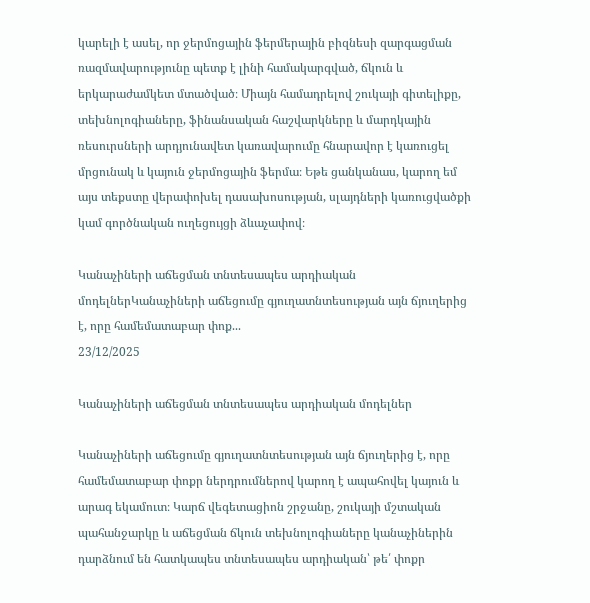կարելի է ասել, որ ջերմոցային ֆերմերային բիզնեսի զարգացման ռազմավարությունը պետք է լինի համակարգված, ճկուն և երկարաժամկետ մտածված։ Միայն համադրելով շուկայի գիտելիքը, տեխնոլոգիաները, ֆինանսական հաշվարկները և մարդկային ռեսուրսների արդյունավետ կառավարումը հնարավոր է կառուցել մրցունակ և կայուն ջերմոցային ֆերմա։ Եթե ցանկանաս, կարող եմ այս տեքստը վերափոխել դասախոսության, սլայդների կառուցվածքի կամ գործնական ուղեցույցի ձևաչափով։

Կանաչիների աճեցման տնտեսապես արդիական մոդելներԿանաչիների աճեցումը գյուղատնտեսության այն ճյուղերից է, որը համեմատաբար փոք...
23/12/2025

Կանաչիների աճեցման տնտեսապես արդիական մոդելներ

Կանաչիների աճեցումը գյուղատնտեսության այն ճյուղերից է, որը համեմատաբար փոքր ներդրումներով կարող է ապահովել կայուն և արագ եկամուտ։ Կարճ վեգետացիոն շրջանը, շուկայի մշտական պահանջարկը և աճեցման ճկուն տեխնոլոգիաները կանաչիներին դարձնում են հատկապես տնտեսապես արդիական՝ թե՛ փոքր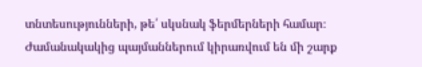տնտեսությունների, թե՛ սկսնակ ֆերմերների համար։ Ժամանակակից պայմաններում կիրառվում են մի շարք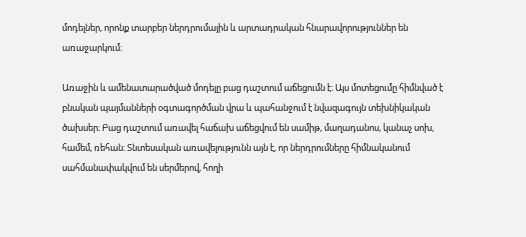մոդելներ, որոնք տարբեր ներդրումային և արտադրական հնարավորություններ են առաջարկում։

Առաջին և ամենատարածված մոդելը բաց դաշտում աճեցումն է։ Այս մոտեցումը հիմնված է բնական պայմանների օգտագործման վրա և պահանջում է նվազագույն տեխնիկական ծախսեր։ Բաց դաշտում առավել հաճախ աճեցվում են սամիթ, մաղադանոս, կանաչ սոխ, համեմ, ռեհան։ Տնտեսական առավելությունն այն է, որ ներդրումները հիմնականում սահմանափակվում են սերմերով, հողի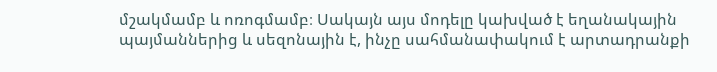մշակմամբ և ոռոգմամբ։ Սակայն այս մոդելը կախված է եղանակային պայմաններից և սեզոնային է, ինչը սահմանափակում է արտադրանքի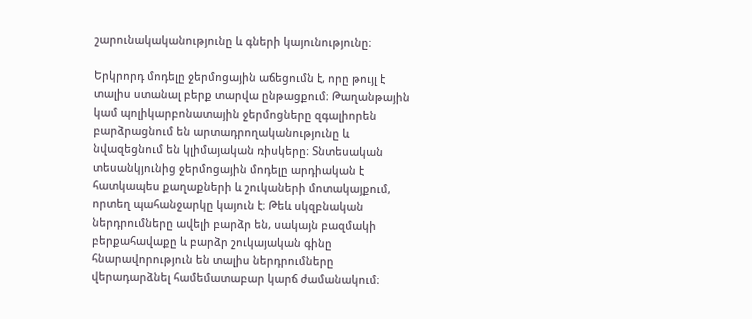շարունակականությունը և գների կայունությունը։

Երկրորդ մոդելը ջերմոցային աճեցումն է, որը թույլ է տալիս ստանալ բերք տարվա ընթացքում։ Թաղանթային կամ պոլիկարբոնատային ջերմոցները զգալիորեն բարձրացնում են արտադրողականությունը և նվազեցնում են կլիմայական ռիսկերը։ Տնտեսական տեսանկյունից ջերմոցային մոդելը արդիական է հատկապես քաղաքների և շուկաների մոտակայքում, որտեղ պահանջարկը կայուն է։ Թեև սկզբնական ներդրումները ավելի բարձր են, սակայն բազմակի բերքահավաքը և բարձր շուկայական գինը հնարավորություն են տալիս ներդրումները վերադարձնել համեմատաբար կարճ ժամանակում։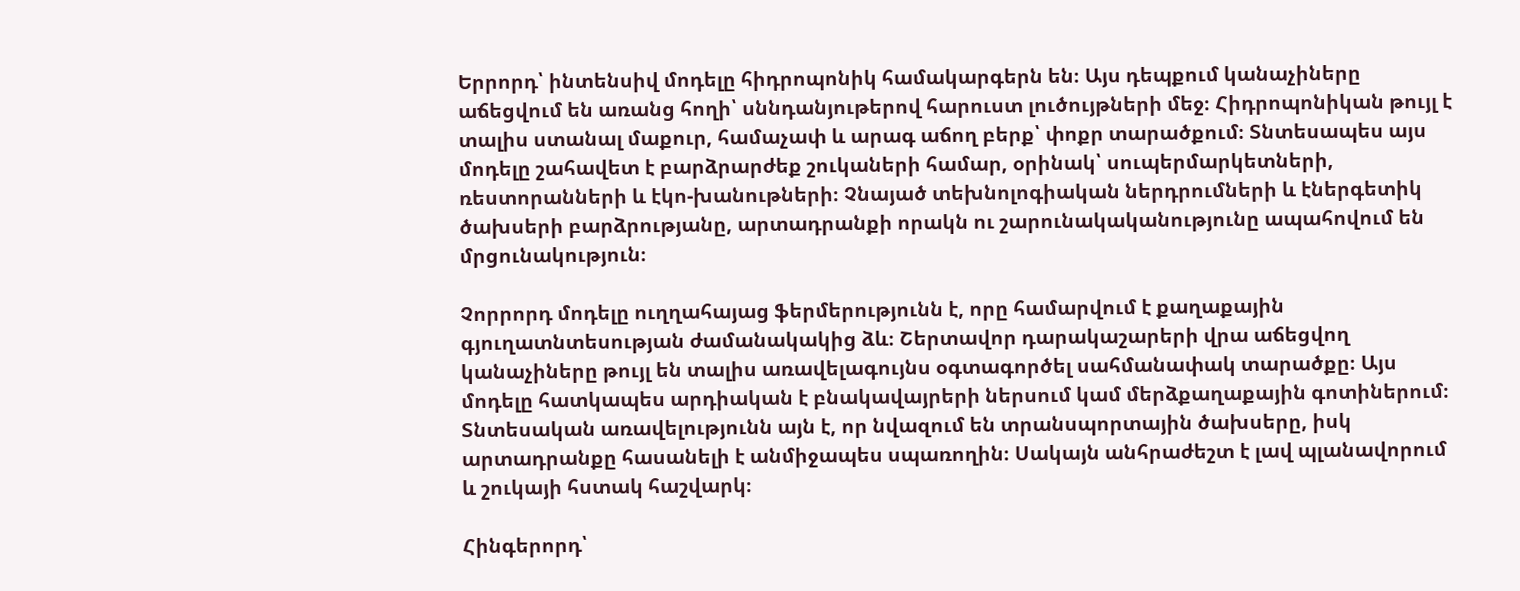Երրորդ՝ ինտենսիվ մոդելը հիդրոպոնիկ համակարգերն են։ Այս դեպքում կանաչիները աճեցվում են առանց հողի՝ սննդանյութերով հարուստ լուծույթների մեջ։ Հիդրոպոնիկան թույլ է տալիս ստանալ մաքուր, համաչափ և արագ աճող բերք՝ փոքր տարածքում։ Տնտեսապես այս մոդելը շահավետ է բարձրարժեք շուկաների համար, օրինակ՝ սուպերմարկետների, ռեստորանների և էկո-խանութների։ Չնայած տեխնոլոգիական ներդրումների և էներգետիկ ծախսերի բարձրությանը, արտադրանքի որակն ու շարունակականությունը ապահովում են մրցունակություն։

Չորրորդ մոդելը ուղղահայաց ֆերմերությունն է, որը համարվում է քաղաքային գյուղատնտեսության ժամանակակից ձև։ Շերտավոր դարակաշարերի վրա աճեցվող կանաչիները թույլ են տալիս առավելագույնս օգտագործել սահմանափակ տարածքը։ Այս մոդելը հատկապես արդիական է բնակավայրերի ներսում կամ մերձքաղաքային գոտիներում։ Տնտեսական առավելությունն այն է, որ նվազում են տրանսպորտային ծախսերը, իսկ արտադրանքը հասանելի է անմիջապես սպառողին։ Սակայն անհրաժեշտ է լավ պլանավորում և շուկայի հստակ հաշվարկ։

Հինգերորդ՝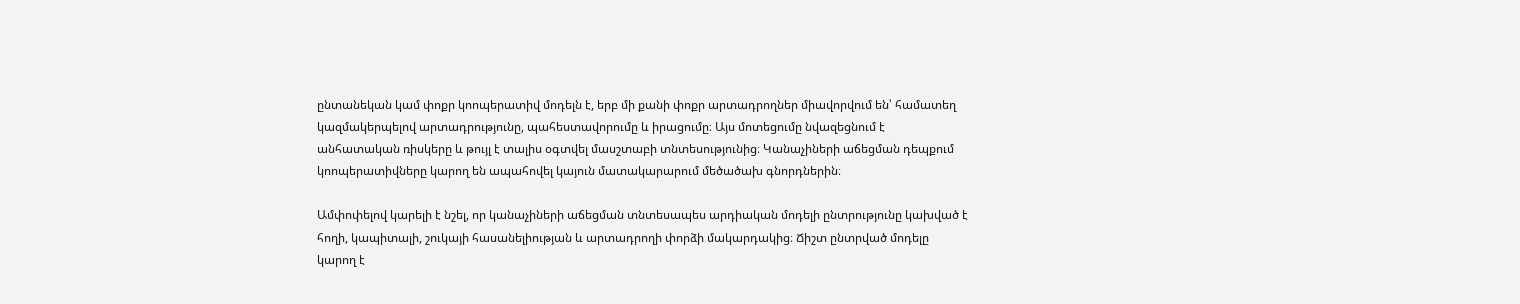ընտանեկան կամ փոքր կոոպերատիվ մոդելն է, երբ մի քանի փոքր արտադրողներ միավորվում են՝ համատեղ կազմակերպելով արտադրությունը, պահեստավորումը և իրացումը։ Այս մոտեցումը նվազեցնում է անհատական ռիսկերը և թույլ է տալիս օգտվել մասշտաբի տնտեսությունից։ Կանաչիների աճեցման դեպքում կոոպերատիվները կարող են ապահովել կայուն մատակարարում մեծածախ գնորդներին։

Ամփոփելով կարելի է նշել, որ կանաչիների աճեցման տնտեսապես արդիական մոդելի ընտրությունը կախված է հողի, կապիտալի, շուկայի հասանելիության և արտադրողի փորձի մակարդակից։ Ճիշտ ընտրված մոդելը կարող է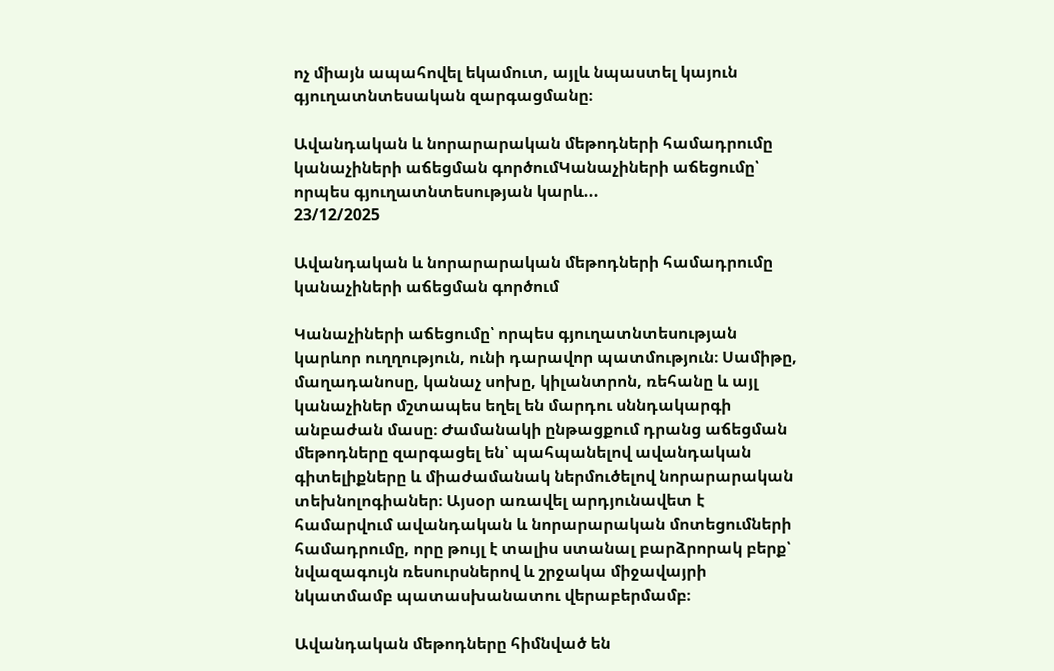ոչ միայն ապահովել եկամուտ, այլև նպաստել կայուն գյուղատնտեսական զարգացմանը։

Ավանդական և նորարարական մեթոդների համադրումը կանաչիների աճեցման գործումԿանաչիների աճեցումը՝ որպես գյուղատնտեսության կարև...
23/12/2025

Ավանդական և նորարարական մեթոդների համադրումը կանաչիների աճեցման գործում

Կանաչիների աճեցումը՝ որպես գյուղատնտեսության կարևոր ուղղություն, ունի դարավոր պատմություն։ Սամիթը, մաղադանոսը, կանաչ սոխը, կիլանտրոն, ռեհանը և այլ կանաչիներ մշտապես եղել են մարդու սննդակարգի անբաժան մասը։ Ժամանակի ընթացքում դրանց աճեցման մեթոդները զարգացել են՝ պահպանելով ավանդական գիտելիքները և միաժամանակ ներմուծելով նորարարական տեխնոլոգիաներ։ Այսօր առավել արդյունավետ է համարվում ավանդական և նորարարական մոտեցումների համադրումը, որը թույլ է տալիս ստանալ բարձրորակ բերք՝ նվազագույն ռեսուրսներով և շրջակա միջավայրի նկատմամբ պատասխանատու վերաբերմամբ։

Ավանդական մեթոդները հիմնված են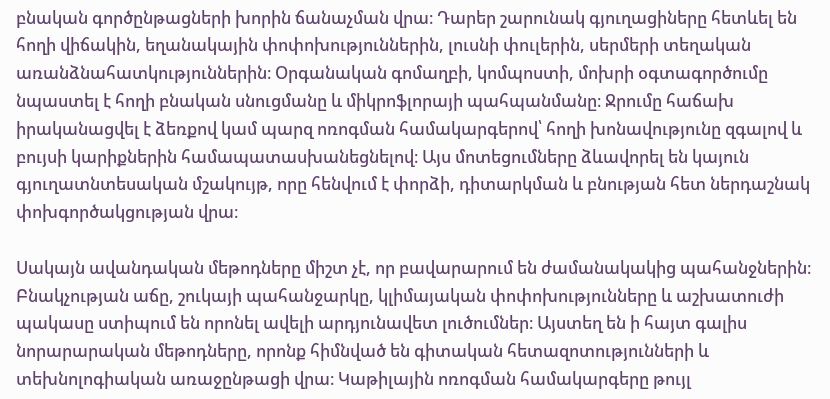բնական գործընթացների խորին ճանաչման վրա։ Դարեր շարունակ գյուղացիները հետևել են հողի վիճակին, եղանակային փոփոխություններին, լուսնի փուլերին, սերմերի տեղական առանձնահատկություններին։ Օրգանական գոմաղբի, կոմպոստի, մոխրի օգտագործումը նպաստել է հողի բնական սնուցմանը և միկրոֆլորայի պահպանմանը։ Ջրումը հաճախ իրականացվել է ձեռքով կամ պարզ ոռոգման համակարգերով՝ հողի խոնավությունը զգալով և բույսի կարիքներին համապատասխանեցնելով։ Այս մոտեցումները ձևավորել են կայուն գյուղատնտեսական մշակույթ, որը հենվում է փորձի, դիտարկման և բնության հետ ներդաշնակ փոխգործակցության վրա։

Սակայն ավանդական մեթոդները միշտ չէ, որ բավարարում են ժամանակակից պահանջներին։ Բնակչության աճը, շուկայի պահանջարկը, կլիմայական փոփոխությունները և աշխատուժի պակասը ստիպում են որոնել ավելի արդյունավետ լուծումներ։ Այստեղ են ի հայտ գալիս նորարարական մեթոդները, որոնք հիմնված են գիտական հետազոտությունների և տեխնոլոգիական առաջընթացի վրա։ Կաթիլային ոռոգման համակարգերը թույլ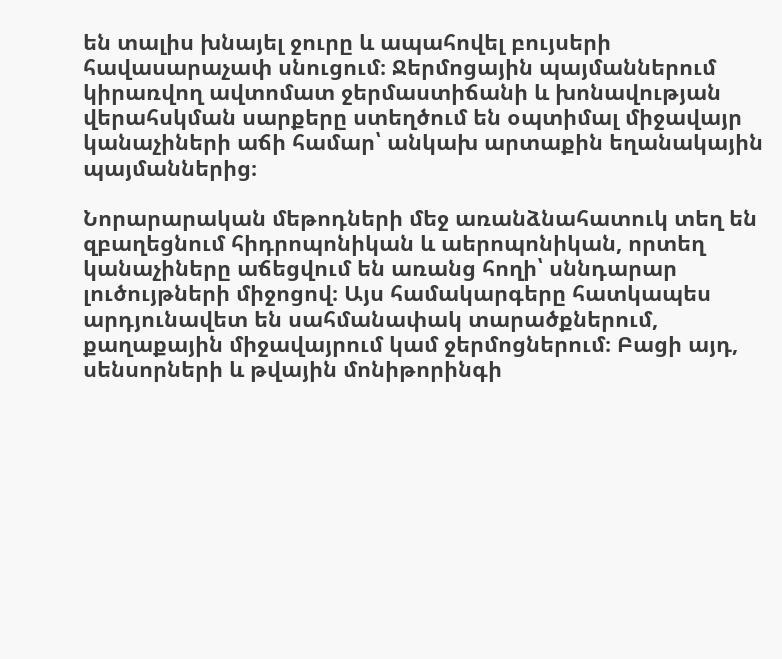են տալիս խնայել ջուրը և ապահովել բույսերի հավասարաչափ սնուցում։ Ջերմոցային պայմաններում կիրառվող ավտոմատ ջերմաստիճանի և խոնավության վերահսկման սարքերը ստեղծում են օպտիմալ միջավայր կանաչիների աճի համար՝ անկախ արտաքին եղանակային պայմաններից։

Նորարարական մեթոդների մեջ առանձնահատուկ տեղ են զբաղեցնում հիդրոպոնիկան և աերոպոնիկան, որտեղ կանաչիները աճեցվում են առանց հողի՝ սննդարար լուծույթների միջոցով։ Այս համակարգերը հատկապես արդյունավետ են սահմանափակ տարածքներում, քաղաքային միջավայրում կամ ջերմոցներում։ Բացի այդ, սենսորների և թվային մոնիթորինգի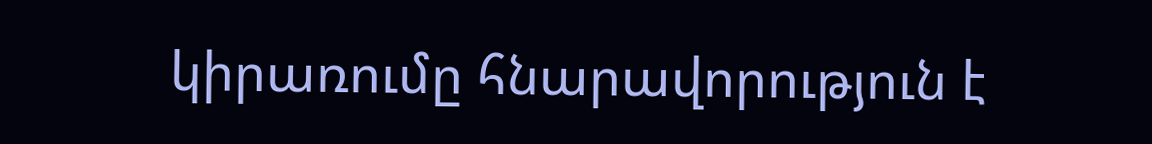կիրառումը հնարավորություն է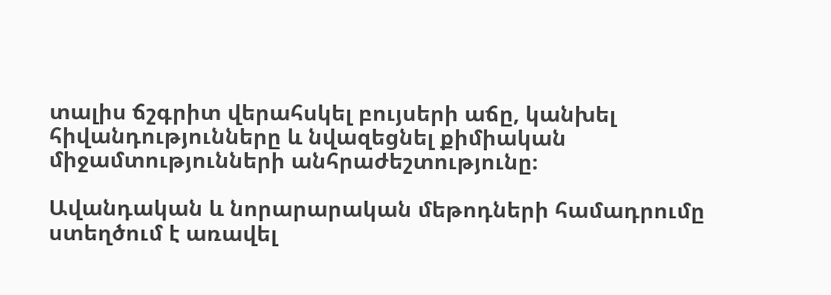տալիս ճշգրիտ վերահսկել բույսերի աճը, կանխել հիվանդությունները և նվազեցնել քիմիական միջամտությունների անհրաժեշտությունը։

Ավանդական և նորարարական մեթոդների համադրումը ստեղծում է առավել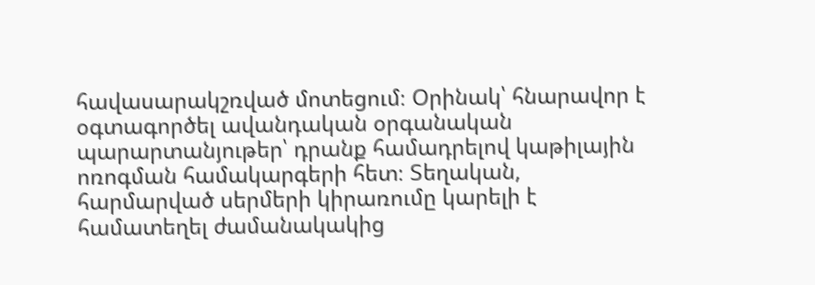հավասարակշռված մոտեցում։ Օրինակ՝ հնարավոր է օգտագործել ավանդական օրգանական պարարտանյութեր՝ դրանք համադրելով կաթիլային ոռոգման համակարգերի հետ։ Տեղական, հարմարված սերմերի կիրառումը կարելի է համատեղել ժամանակակից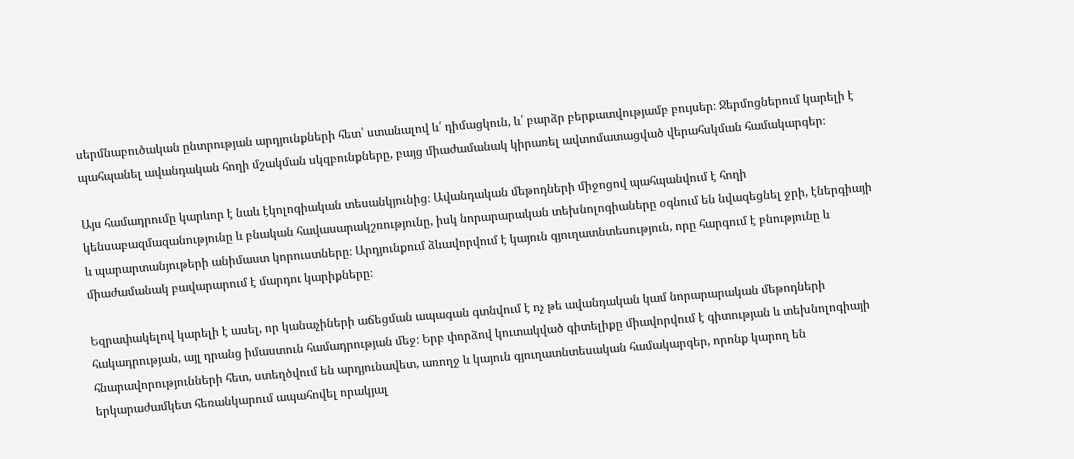սերմնաբուծական ընտրության արդյունքների հետ՝ ստանալով և՛ դիմացկուն, և՛ բարձր բերքատվությամբ բույսեր։ Ջերմոցներում կարելի է պահպանել ավանդական հողի մշակման սկզբունքները, բայց միաժամանակ կիրառել ավտոմատացված վերահսկման համակարգեր։

Այս համադրումը կարևոր է նաև էկոլոգիական տեսանկյունից։ Ավանդական մեթոդների միջոցով պահպանվում է հողի կենսաբազմազանությունը և բնական հավասարակշռությունը, իսկ նորարարական տեխնոլոգիաները օգնում են նվազեցնել ջրի, էներգիայի և պարարտանյութերի անիմաստ կորուստները։ Արդյունքում ձևավորվում է կայուն գյուղատնտեսություն, որը հարգում է բնությունը և միաժամանակ բավարարում է մարդու կարիքները։

Եզրափակելով կարելի է ասել, որ կանաչիների աճեցման ապագան գտնվում է ոչ թե ավանդական կամ նորարարական մեթոդների հակադրության, այլ դրանց իմաստուն համադրության մեջ։ Երբ փորձով կուտակված գիտելիքը միավորվում է գիտության և տեխնոլոգիայի հնարավորությունների հետ, ստեղծվում են արդյունավետ, առողջ և կայուն գյուղատնտեսական համակարգեր, որոնք կարող են երկարաժամկետ հեռանկարում ապահովել որակյալ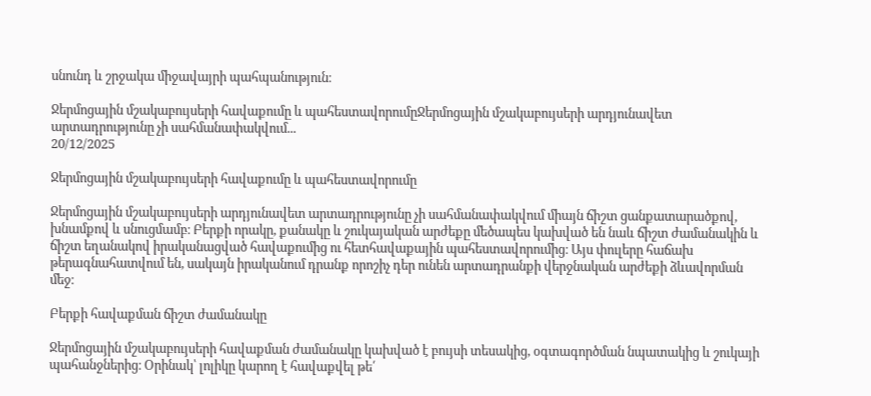սնունդ և շրջակա միջավայրի պահպանություն։

Ջերմոցային մշակաբույսերի հավաքումը և պահեստավորումըՋերմոցային մշակաբույսերի արդյունավետ արտադրությունը չի սահմանափակվում...
20/12/2025

Ջերմոցային մշակաբույսերի հավաքումը և պահեստավորումը

Ջերմոցային մշակաբույսերի արդյունավետ արտադրությունը չի սահմանափակվում միայն ճիշտ ցանքատարածքով, խնամքով և սնուցմամբ։ Բերքի որակը, քանակը և շուկայական արժեքը մեծապես կախված են նաև ճիշտ ժամանակին և ճիշտ եղանակով իրականացված հավաքումից ու հետհավաքային պահեստավորումից։ Այս փուլերը հաճախ թերագնահատվում են, սակայն իրականում դրանք որոշիչ դեր ունեն արտադրանքի վերջնական արժեքի ձևավորման մեջ։

Բերքի հավաքման ճիշտ ժամանակը

Ջերմոցային մշակաբույսերի հավաքման ժամանակը կախված է բույսի տեսակից, օգտագործման նպատակից և շուկայի պահանջներից։ Օրինակ՝ լոլիկը կարող է հավաքվել թե՛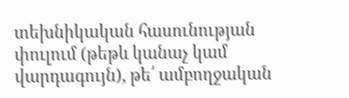տեխնիկական հասունության փուլում (թեթև կանաչ կամ վարդագույն), թե՛ ամբողջական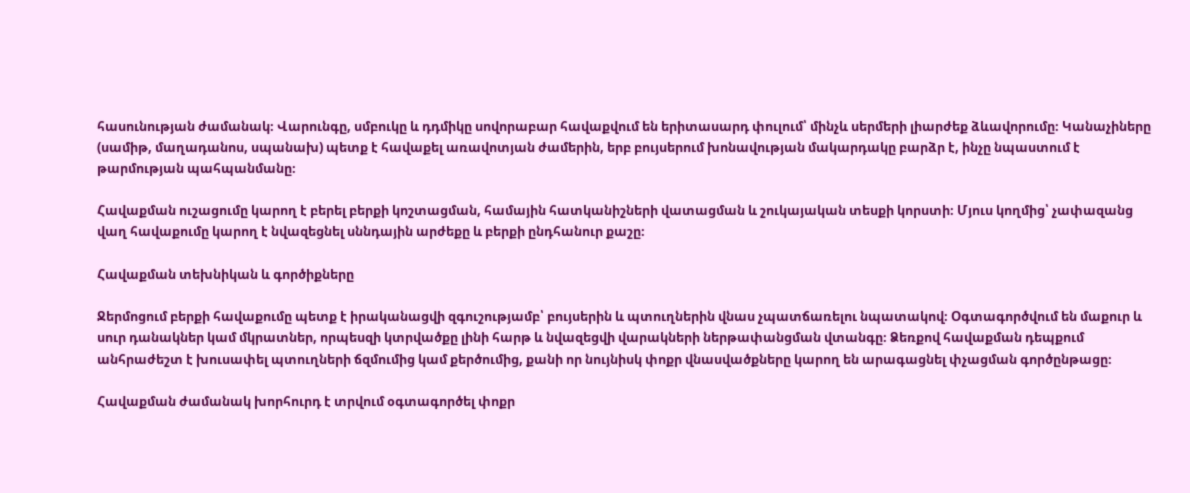հասունության ժամանակ։ Վարունգը, սմբուկը և դդմիկը սովորաբար հավաքվում են երիտասարդ փուլում՝ մինչև սերմերի լիարժեք ձևավորումը։ Կանաչիները (սամիթ, մաղադանոս, սպանախ) պետք է հավաքել առավոտյան ժամերին, երբ բույսերում խոնավության մակարդակը բարձր է, ինչը նպաստում է թարմության պահպանմանը։

Հավաքման ուշացումը կարող է բերել բերքի կոշտացման, համային հատկանիշների վատացման և շուկայական տեսքի կորստի։ Մյուս կողմից՝ չափազանց վաղ հավաքումը կարող է նվազեցնել սննդային արժեքը և բերքի ընդհանուր քաշը։

Հավաքման տեխնիկան և գործիքները

Ջերմոցում բերքի հավաքումը պետք է իրականացվի զգուշությամբ՝ բույսերին և պտուղներին վնաս չպատճառելու նպատակով։ Օգտագործվում են մաքուր և սուր դանակներ կամ մկրատներ, որպեսզի կտրվածքը լինի հարթ և նվազեցվի վարակների ներթափանցման վտանգը։ Ձեռքով հավաքման դեպքում անհրաժեշտ է խուսափել պտուղների ճզմումից կամ քերծումից, քանի որ նույնիսկ փոքր վնասվածքները կարող են արագացնել փչացման գործընթացը։

Հավաքման ժամանակ խորհուրդ է տրվում օգտագործել փոքր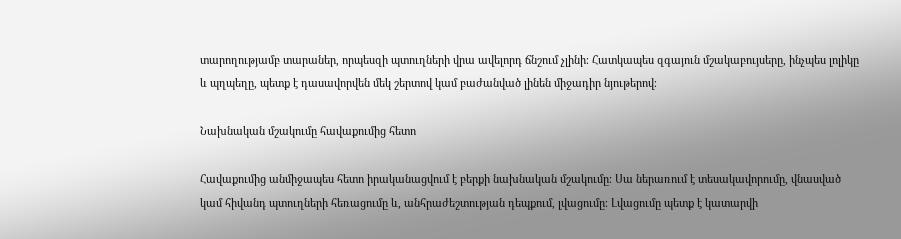տարողությամբ տարաներ, որպեսզի պտուղների վրա ավելորդ ճնշում չլինի։ Հատկապես զգայուն մշակաբույսերը, ինչպես լոլիկը և պղպեղը, պետք է դասավորվեն մեկ շերտով կամ բաժանված լինեն միջադիր նյութերով։

Նախնական մշակումը հավաքումից հետո

Հավաքումից անմիջապես հետո իրականացվում է բերքի նախնական մշակումը։ Սա ներառում է տեսակավորումը, վնասված կամ հիվանդ պտուղների հեռացումը և, անհրաժեշտության դեպքում, լվացումը։ Լվացումը պետք է կատարվի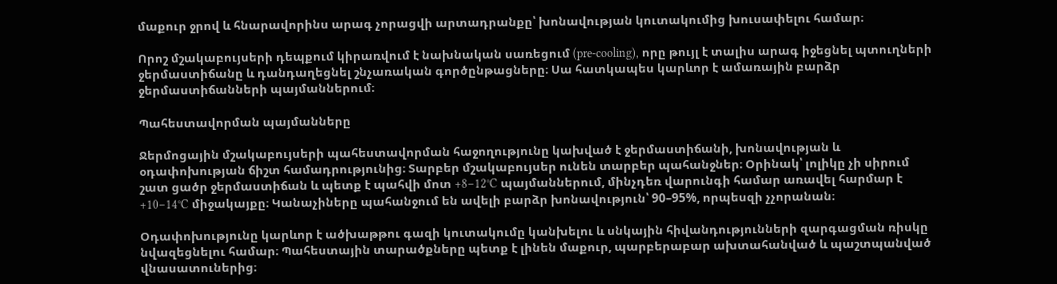մաքուր ջրով և հնարավորինս արագ չորացվի արտադրանքը՝ խոնավության կուտակումից խուսափելու համար։

Որոշ մշակաբույսերի դեպքում կիրառվում է նախնական սառեցում (pre-cooling), որը թույլ է տալիս արագ իջեցնել պտուղների ջերմաստիճանը և դանդաղեցնել շնչառական գործընթացները։ Սա հատկապես կարևոր է ամառային բարձր ջերմաստիճանների պայմաններում։

Պահեստավորման պայմանները

Ջերմոցային մշակաբույսերի պահեստավորման հաջողությունը կախված է ջերմաստիճանի, խոնավության և օդափոխության ճիշտ համադրությունից։ Տարբեր մշակաբույսեր ունեն տարբեր պահանջներ։ Օրինակ՝ լոլիկը չի սիրում շատ ցածր ջերմաստիճան և պետք է պահվի մոտ +8–12°C պայմաններում, մինչդեռ վարունգի համար առավել հարմար է +10–14°C միջակայքը։ Կանաչիները պահանջում են ավելի բարձր խոնավություն՝ 90–95%, որպեսզի չչորանան։

Օդափոխությունը կարևոր է ածխաթթու գազի կուտակումը կանխելու և սնկային հիվանդությունների զարգացման ռիսկը նվազեցնելու համար։ Պահեստային տարածքները պետք է լինեն մաքուր, պարբերաբար ախտահանված և պաշտպանված վնասատուներից։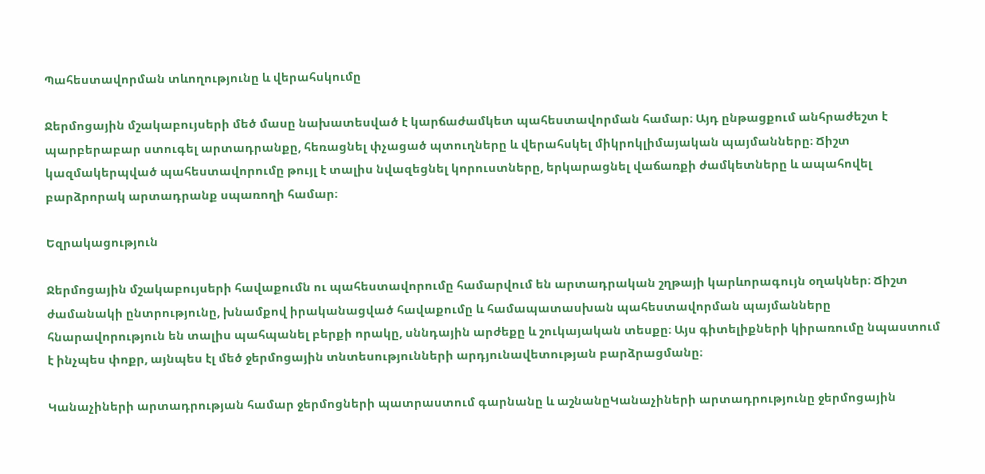Պահեստավորման տևողությունը և վերահսկումը

Ջերմոցային մշակաբույսերի մեծ մասը նախատեսված է կարճաժամկետ պահեստավորման համար։ Այդ ընթացքում անհրաժեշտ է պարբերաբար ստուգել արտադրանքը, հեռացնել փչացած պտուղները և վերահսկել միկրոկլիմայական պայմանները։ Ճիշտ կազմակերպված պահեստավորումը թույլ է տալիս նվազեցնել կորուստները, երկարացնել վաճառքի ժամկետները և ապահովել բարձրորակ արտադրանք սպառողի համար։

Եզրակացություն

Ջերմոցային մշակաբույսերի հավաքումն ու պահեստավորումը համարվում են արտադրական շղթայի կարևորագույն օղակներ։ Ճիշտ ժամանակի ընտրությունը, խնամքով իրականացված հավաքումը և համապատասխան պահեստավորման պայմանները հնարավորություն են տալիս պահպանել բերքի որակը, սննդային արժեքը և շուկայական տեսքը։ Այս գիտելիքների կիրառումը նպաստում է ինչպես փոքր, այնպես էլ մեծ ջերմոցային տնտեսությունների արդյունավետության բարձրացմանը։

Կանաչիների արտադրության համար ջերմոցների պատրաստում գարնանը և աշնանըԿանաչիների արտադրությունը ջերմոցային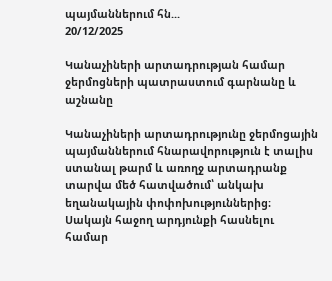պայմաններում հն...
20/12/2025

Կանաչիների արտադրության համար ջերմոցների պատրաստում գարնանը և աշնանը

Կանաչիների արտադրությունը ջերմոցային պայմաններում հնարավորություն է տալիս ստանալ թարմ և առողջ արտադրանք տարվա մեծ հատվածում՝ անկախ եղանակային փոփոխություններից։ Սակայն հաջող արդյունքի հասնելու համար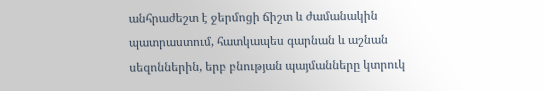անհրաժեշտ է ջերմոցի ճիշտ և ժամանակին պատրաստում, հատկապես գարնան և աշնան սեզոններին, երբ բնության պայմանները կտրուկ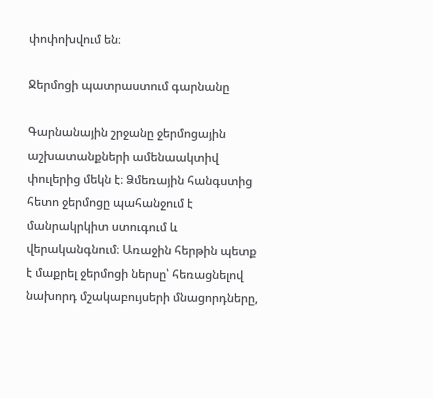փոփոխվում են։

Ջերմոցի պատրաստում գարնանը

Գարնանային շրջանը ջերմոցային աշխատանքների ամենաակտիվ փուլերից մեկն է։ Ձմեռային հանգստից հետո ջերմոցը պահանջում է մանրակրկիտ ստուգում և վերականգնում։ Առաջին հերթին պետք է մաքրել ջերմոցի ներսը՝ հեռացնելով նախորդ մշակաբույսերի մնացորդները,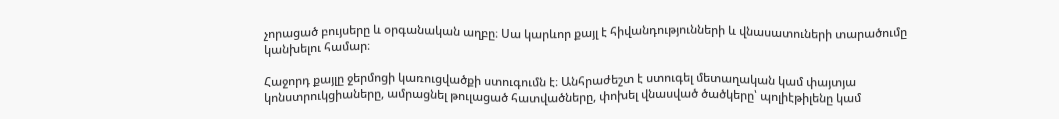չորացած բույսերը և օրգանական աղբը։ Սա կարևոր քայլ է հիվանդությունների և վնասատուների տարածումը կանխելու համար։

Հաջորդ քայլը ջերմոցի կառուցվածքի ստուգումն է։ Անհրաժեշտ է ստուգել մետաղական կամ փայտյա կոնստրուկցիաները, ամրացնել թուլացած հատվածները, փոխել վնասված ծածկերը՝ պոլիէթիլենը կամ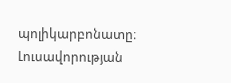պոլիկարբոնատը։ Լուսավորության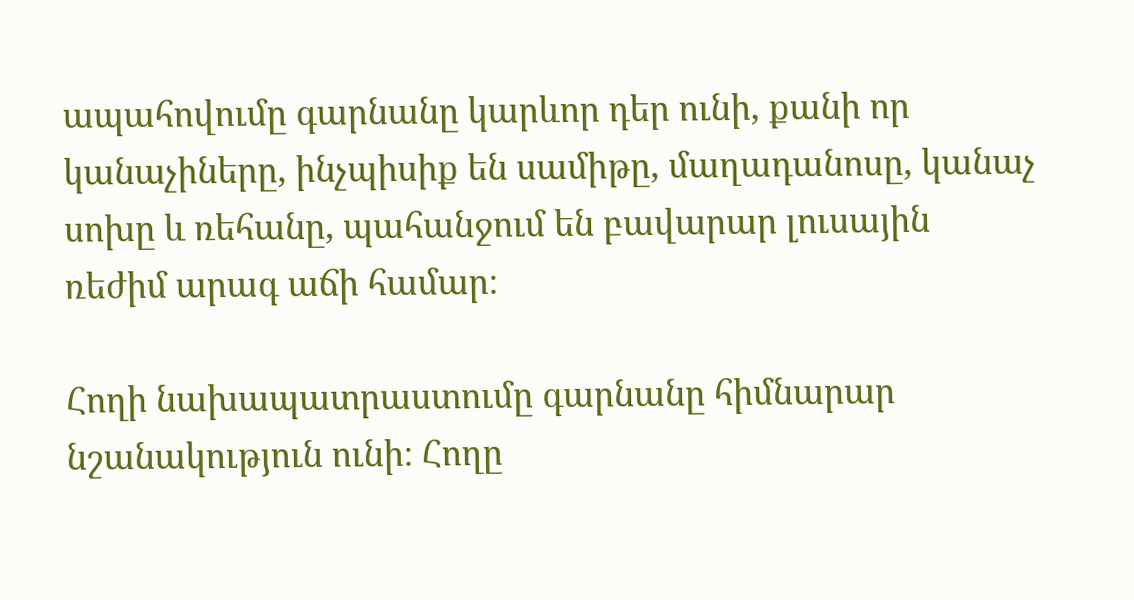ապահովումը գարնանը կարևոր դեր ունի, քանի որ կանաչիները, ինչպիսիք են սամիթը, մաղադանոսը, կանաչ սոխը և ռեհանը, պահանջում են բավարար լուսային ռեժիմ արագ աճի համար։

Հողի նախապատրաստումը գարնանը հիմնարար նշանակություն ունի։ Հողը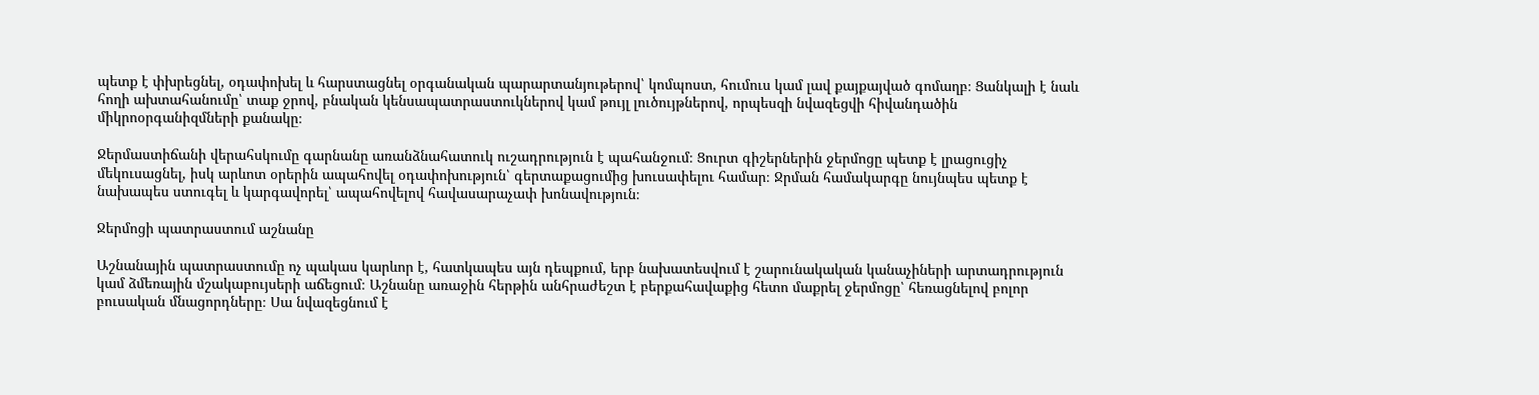պետք է փխրեցնել, օդափոխել և հարստացնել օրգանական պարարտանյութերով՝ կոմպոստ, հումուս կամ լավ քայքայված գոմաղբ։ Ցանկալի է նաև հողի ախտահանումը՝ տաք ջրով, բնական կենսապատրաստուկներով կամ թույլ լուծույթներով, որպեսզի նվազեցվի հիվանդածին միկրոօրգանիզմների քանակը։

Ջերմաստիճանի վերահսկումը գարնանը առանձնահատուկ ուշադրություն է պահանջում։ Ցուրտ գիշերներին ջերմոցը պետք է լրացուցիչ մեկուսացնել, իսկ արևոտ օրերին ապահովել օդափոխություն՝ գերտաքացումից խուսափելու համար։ Ջրման համակարգը նույնպես պետք է նախապես ստուգել և կարգավորել՝ ապահովելով հավասարաչափ խոնավություն։

Ջերմոցի պատրաստում աշնանը

Աշնանային պատրաստումը ոչ պակաս կարևոր է, հատկապես այն դեպքում, երբ նախատեսվում է շարունակական կանաչիների արտադրություն կամ ձմեռային մշակաբույսերի աճեցում։ Աշնանը առաջին հերթին անհրաժեշտ է բերքահավաքից հետո մաքրել ջերմոցը՝ հեռացնելով բոլոր բուսական մնացորդները։ Սա նվազեցնում է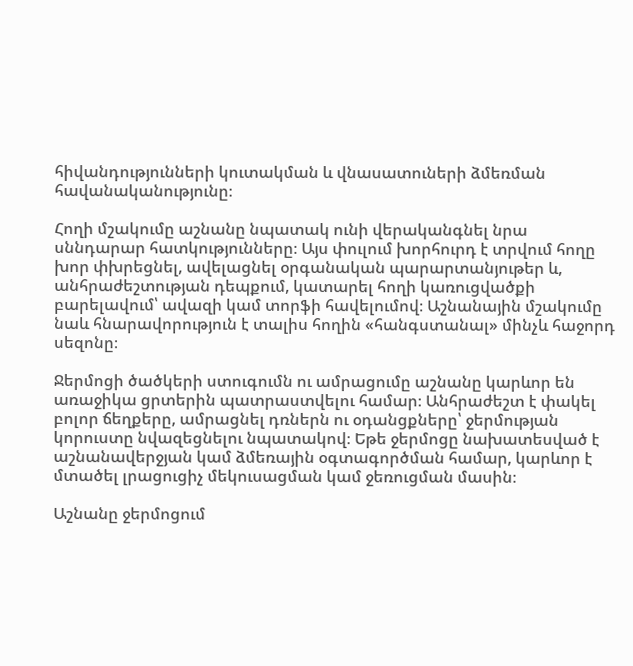հիվանդությունների կուտակման և վնասատուների ձմեռման հավանականությունը։

Հողի մշակումը աշնանը նպատակ ունի վերականգնել նրա սննդարար հատկությունները։ Այս փուլում խորհուրդ է տրվում հողը խոր փխրեցնել, ավելացնել օրգանական պարարտանյութեր և, անհրաժեշտության դեպքում, կատարել հողի կառուցվածքի բարելավում՝ ավազի կամ տորֆի հավելումով։ Աշնանային մշակումը նաև հնարավորություն է տալիս հողին «հանգստանալ» մինչև հաջորդ սեզոնը։

Ջերմոցի ծածկերի ստուգումն ու ամրացումը աշնանը կարևոր են առաջիկա ցրտերին պատրաստվելու համար։ Անհրաժեշտ է փակել բոլոր ճեղքերը, ամրացնել դռներն ու օդանցքները՝ ջերմության կորուստը նվազեցնելու նպատակով։ Եթե ջերմոցը նախատեսված է աշնանավերջյան կամ ձմեռային օգտագործման համար, կարևոր է մտածել լրացուցիչ մեկուսացման կամ ջեռուցման մասին։

Աշնանը ջերմոցում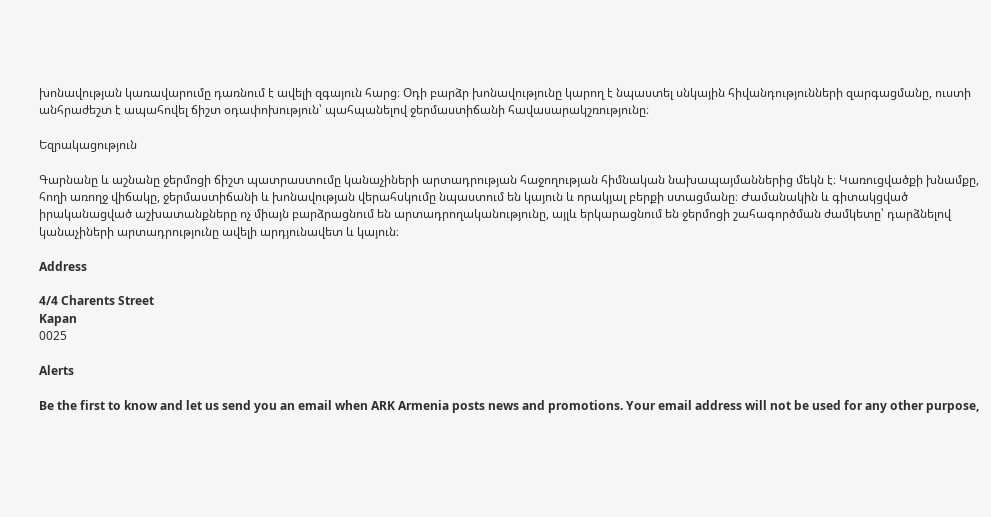խոնավության կառավարումը դառնում է ավելի զգայուն հարց։ Օդի բարձր խոնավությունը կարող է նպաստել սնկային հիվանդությունների զարգացմանը, ուստի անհրաժեշտ է ապահովել ճիշտ օդափոխություն՝ պահպանելով ջերմաստիճանի հավասարակշռությունը։

Եզրակացություն

Գարնանը և աշնանը ջերմոցի ճիշտ պատրաստումը կանաչիների արտադրության հաջողության հիմնական նախապայմաններից մեկն է։ Կառուցվածքի խնամքը, հողի առողջ վիճակը, ջերմաստիճանի և խոնավության վերահսկումը նպաստում են կայուն և որակյալ բերքի ստացմանը։ Ժամանակին և գիտակցված իրականացված աշխատանքները ոչ միայն բարձրացնում են արտադրողականությունը, այլև երկարացնում են ջերմոցի շահագործման ժամկետը՝ դարձնելով կանաչիների արտադրությունը ավելի արդյունավետ և կայուն։

Address

4/4 Charents Street
Kapan
0025

Alerts

Be the first to know and let us send you an email when ARK Armenia posts news and promotions. Your email address will not be used for any other purpose,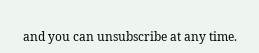and you can unsubscribe at any time.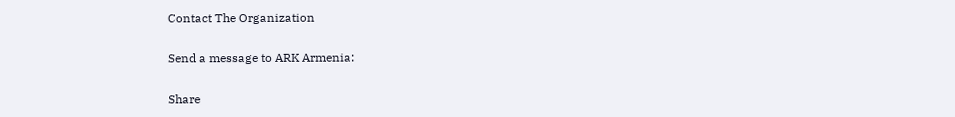Contact The Organization

Send a message to ARK Armenia:

Share